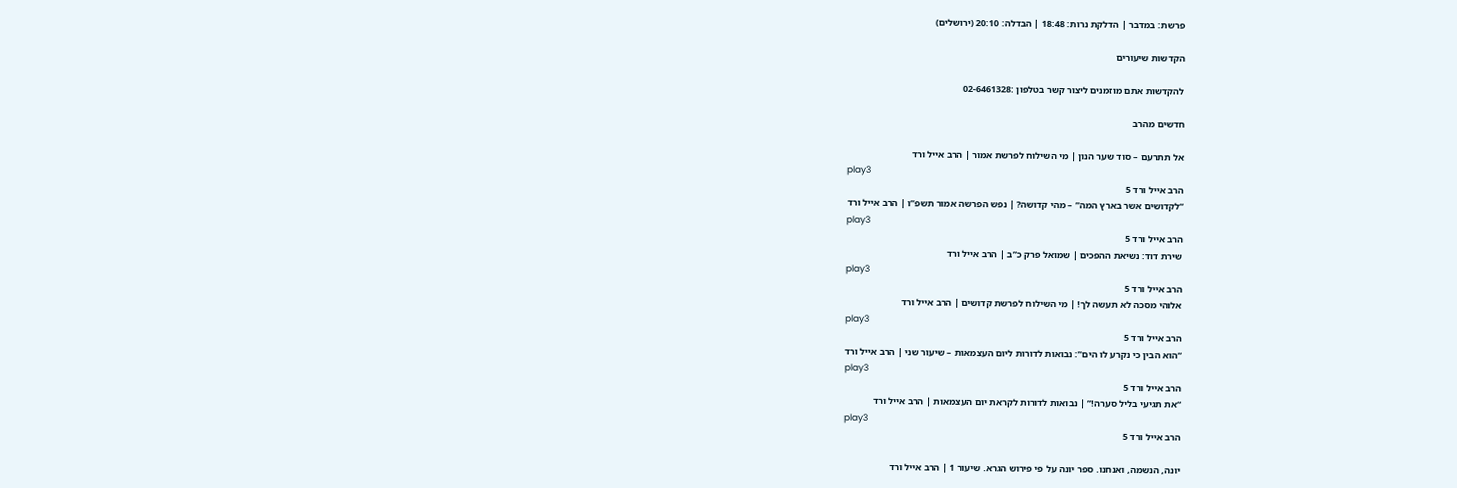פרשת: במדבר | הדלקת נרות: 18:48 | הבדלה: 20:10 (ירושלים)

הקדשות שיעורים

להקדשות אתם מוזמנים ליצור קשר בטלפון :02-6461328

חדשים מהרב

אל תתרעם – סוד שער הנון | מי השילוח לפרשת אמור | הרב אייל ורד
play3
הרב אייל ורד 5
“לקדושים אשר בארץ המה” – מהי קדושה? | נפש הפרשה אמור תשפ”ו | הרב אייל ורד
play3
הרב אייל ורד 5
שירת דוד: נשיאת ההפכים | שמואל פרק כ”ב | הרב אייל ורד
play3
הרב אייל ורד 5
אלוהי מסכה לא תעשה לך! | מי השילוח לפרשת קדושים | הרב אייל ורד
play3
הרב אייל ורד 5
“הוא הבין כי נקרע לו הים”: נבואות לדורות ליום העצמאות – שיעור שני | הרב אייל ורד
play3
הרב אייל ורד 5
“את תגיעי בליל סערה!” | נבואות לדורות לקראת יום העצמאות | הרב אייל ורד
play3
הרב אייל ורד 5

יונה, הנשמה, ואנחנו. ספר יונה על פי פירוש הגרא. שיעור 1 | הרב אייל ורד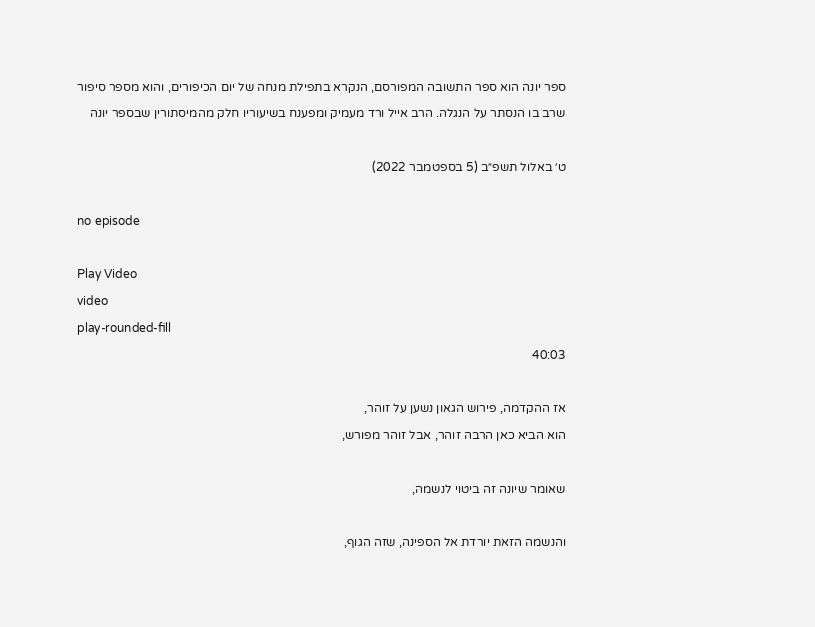ספר יונה הוא ספר התשובה המפורסם, הנקרא בתפילת מנחה של יום הכיפורים, והוא מספר סיפור שרב בו הנסתר על הנגלה. הרב אייל ורד מעמיק ומפענח בשיעוריו חלק מהמיסתורין שבספר יונה

ט׳ באלול תשפ״ב (5 בספטמבר 2022)

no episode

Play Video
video
play-rounded-fill
40:03

אז ההקדמה, פירוש הגאון נשען על זוהר,
הוא הביא כאן הרבה זוהר, אבל זוהר מפורש,

שאומר שיונה זה ביטוי לנשמה,

והנשמה הזאת יורדת אל הספינה, שזה הגוף,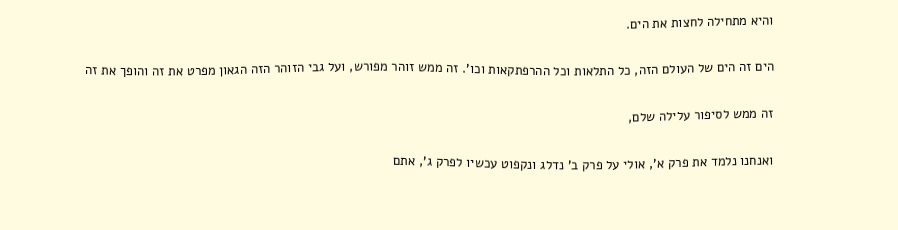והיא מתחילה לחצות את הים.

הים זה הים של העולם הזה, כל התלאות וכל ההרפתקאות וכו'. זה ממש זוהר מפורש, ועל גבי הזוהר הזה הגאון מפרט את זה והופך את זה

זה ממש לסיפור עלילה שלם,

ואנחנו נלמד את פרק א', אולי על פרק ב' נדלג ונקפוט עכשיו לפרק ג', אתם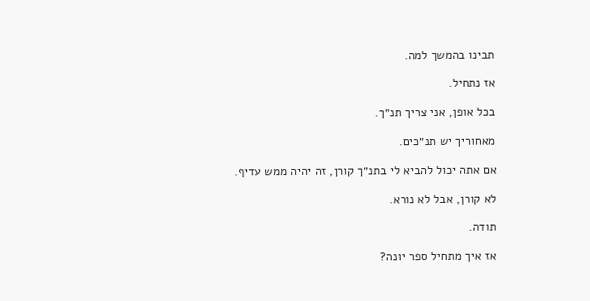תבינו בהמשך למה.

אז נתחיל.

בכל אופן, אני צריך תנ״ך.

מאחוריך יש תנ״כים.

אם אתה יכול להביא לי בתנ״ך קורן, זה יהיה ממש עדיף.

לא קורן, אבל לא נורא.

תודה.

אז איך מתחיל ספר יונה?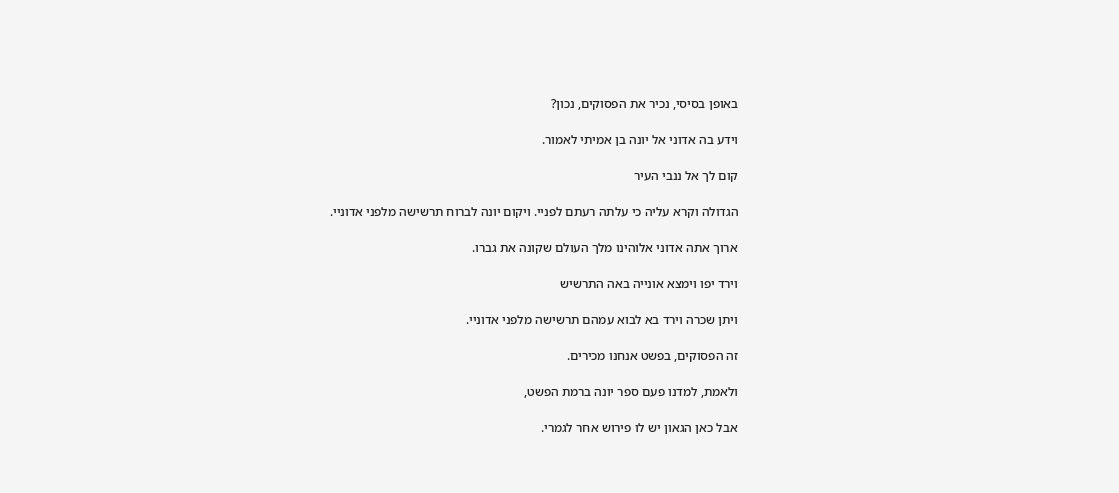באופן בסיסי, נכיר את הפסוקים, נכון?

וידע בה אדוני אל יונה בן אמיתי לאמור.

קום לך אל ננבי העיר

הגדולה וקרא עליה כי עלתה רעתם לפניי. ויקום יונה לברוח תרשישה מלפני אדוניי.

ארוך אתה אדוני אלוהינו מלך העולם שקונה את גברו.

וירד יפו וימצא אונייה באה התרשיש

ויתן שכרה וירד בא לבוא עמהם תרשישה מלפני אדוניי.

זה הפסוקים, בפשט אנחנו מכירים.

ולאמת, למדנו פעם ספר יונה ברמת הפשט,

אבל כאן הגאון יש לו פירוש אחר לגמרי.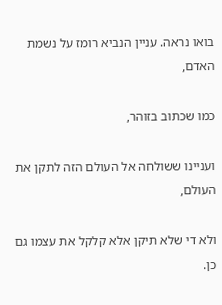בואו נראה. עניין הנביא רומז על נשמת האדם,

כמו שכתוב בזוהר,

ועניינו ששולחה אל העולם הזה לתקן את העולם,

ולא די שלא תיקן אלא קלקל את עצמו גם כן.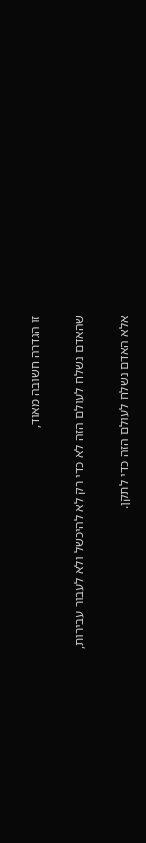זו הגדרה חשובה מאוד,

שהאדם נשלח לעולם הזה לא כדי רק לא להיכשל ולא לעבור עבירות,

אלא האדם נשלח לעולם הזה כדי לתקן.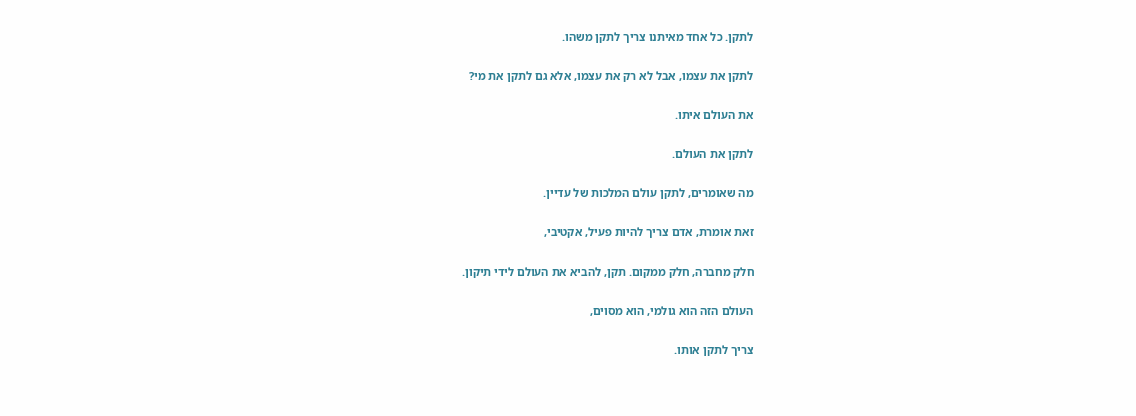לתקן. כל אחד מאיתנו צריך לתקן משהו.

לתקן את עצמו, אבל לא רק את עצמו, אלא גם לתקן את מי?

את העולם איתו.

לתקן את העולם.

מה שאומרים, לתקן עולם המלכות של עדיין.

זאת אומרת, אדם צריך להיות פעיל, אקטיבי,

חלק מחברה, חלק ממקום. תקן, להביא את העולם לידי תיקון.

העולם הזה הוא גולמי, הוא מסוים,

צריך לתקן אותו.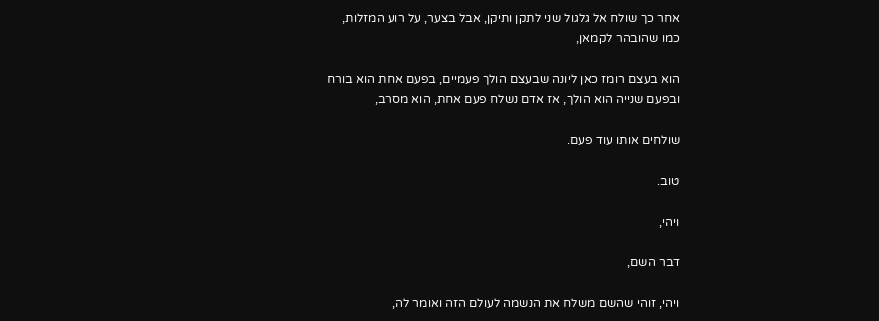אחר כך שולח אל גלגול שני לתקן ותיקן, אבל בצער, על רוע המזלות, כמו שהובהר לקמאן,

הוא בעצם רומז כאן ליונה שבעצם הולך פעמיים, בפעם אחת הוא בורח ובפעם שנייה הוא הולך, אז אדם נשלח פעם אחת, הוא מסרב,

שולחים אותו עוד פעם.

טוב.

ויהי,

דבר השם,

ויהי, זוהי שהשם משלח את הנשמה לעולם הזה ואומר לה,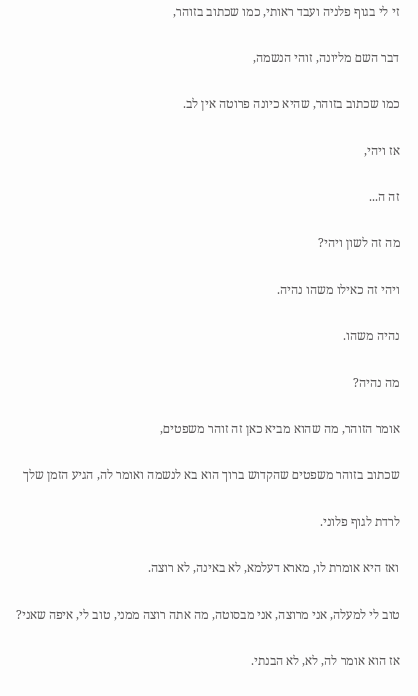זי לי בגוף פלניה ועבד ראותי, כמו שכתוב בזוהר,

דבר השם מליונה, זוהי הנשמה,

כמו שכתוב בזוהר, שהיא כיונה פרוטה אין לב.

אז ויהי,

זה ה...

מה זה לשון ויהי?

ויהי זה כאילו משהו נהיה.

נהיה משהו.

מה נהיה?

אומר הזוהר, מה שהוא מביא כאן זה זוהר משפטים,

שכתוב בזוהר משפטים שהקדוש ברוך הוא בא לנשמה ואומר לה, הגיע הזמן שלך

לרדת לגוף פלוני.

ואז היא אומרת לו, מארא דעלמא, לא באינה, לא רוצה.

טוב לי למעלה, אני מרוצה, אני מבסוטה, מה אתה רוצה ממני, טוב לי, איפה שאני?

אז הוא אומר לה, לא, לא הבנתי.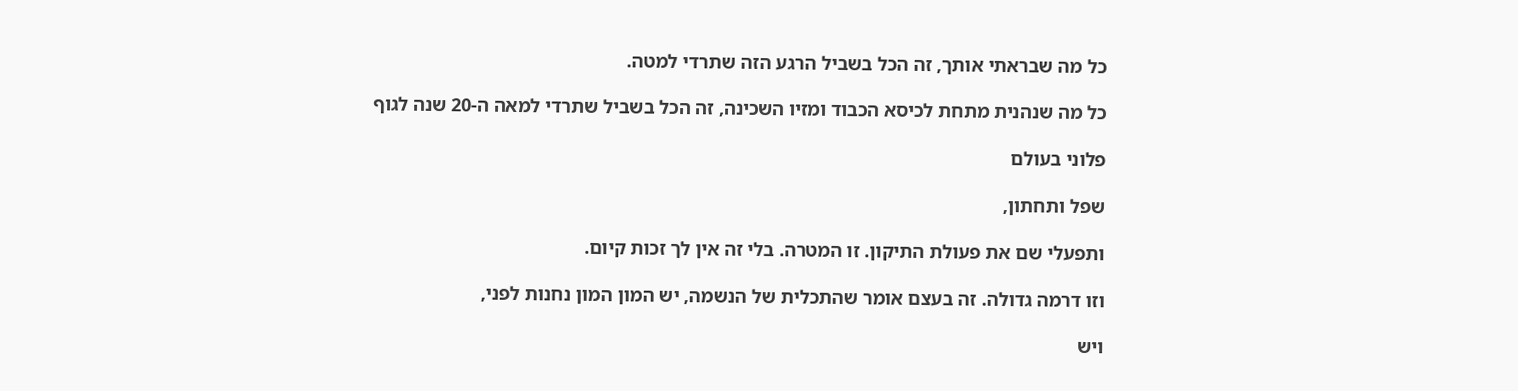כל מה שבראתי אותך, זה הכל בשביל הרגע הזה שתרדי למטה.

כל מה שנהנית מתחת לכיסא הכבוד ומזיו השכינה, זה הכל בשביל שתרדי למאה ה-20 שנה לגוף

פלוני בעולם

שפל ותחתון,

ותפעלי שם את פעולת התיקון. זו המטרה. בלי זה אין לך זכות קיום.

וזו דרמה גדולה. זה בעצם אומר שהתכלית של הנשמה, יש המון המון נחנות לפני,

ויש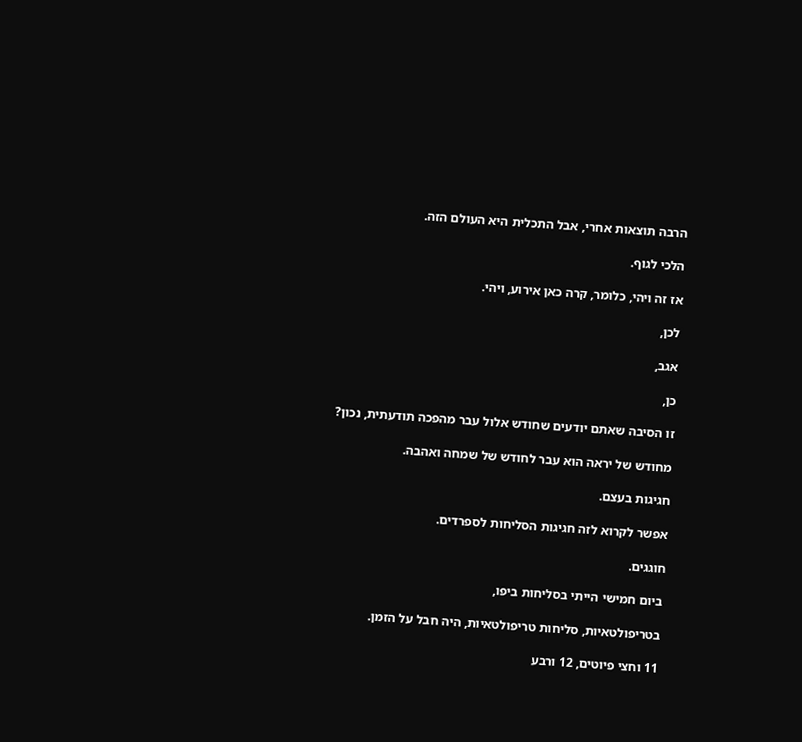הרבה תוצאות אחרי, אבל התכלית היא העולם הזה.

הלכי לגוף.

אז זה ויהי, כלומר, קרה כאן אירוע, ויהי.

לכן,

אגב,

כן,

זו הסיבה שאתם יודעים שחודש אלול עבר מהפכה תודעתית, נכון?

מחודש של יראה הוא עבר לחודש של שמחה ואהבה.

חגיגות בעצם.

אפשר לקרוא לזה חגיגות הסליחות לספרדים.

חוגגים.

ביום חמישי הייתי בסליחות ביפו,

בטריפולטאיות, סליחות טריפולטאיות, היה חבל על הזמן.

11 וחצי פיוטים, 12 ורבע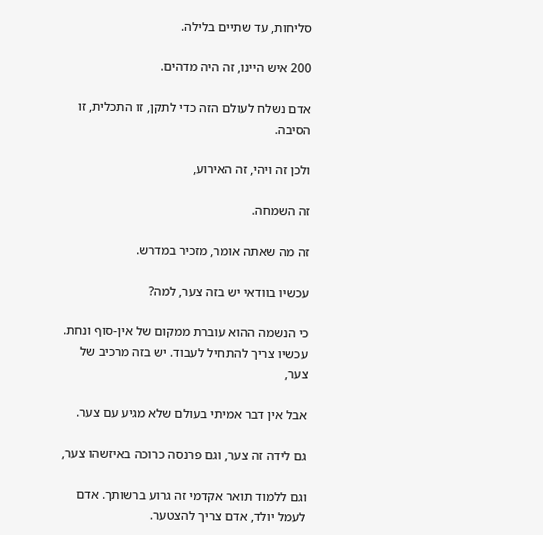סליחות, עד שתיים בלילה.

200 איש היינו, זה היה מדהים.

אדם נשלח לעולם הזה כדי לתקן, זו התכלית, זו הסיבה.

ולכן זה ויהי, זה האירוע,

זה השמחה.

זה מה שאתה אומר, מזכיר במדרש.

עכשיו בוודאי יש בזה צער, למה?

כי הנשמה ההוא עוברת ממקום של אין-סוף ונחת. עכשיו צריך להתחיל לעבוד. יש בזה מרכיב של צער,

אבל אין דבר אמיתי בעולם שלא מגיע עם צער.

גם לידה זה צער, וגם פרנסה כרוכה באיזשהו צער,

וגם ללמוד תואר אקדמי זה גרוע ברשותך. אדם לעמל יולד, אדם צריך להצטער.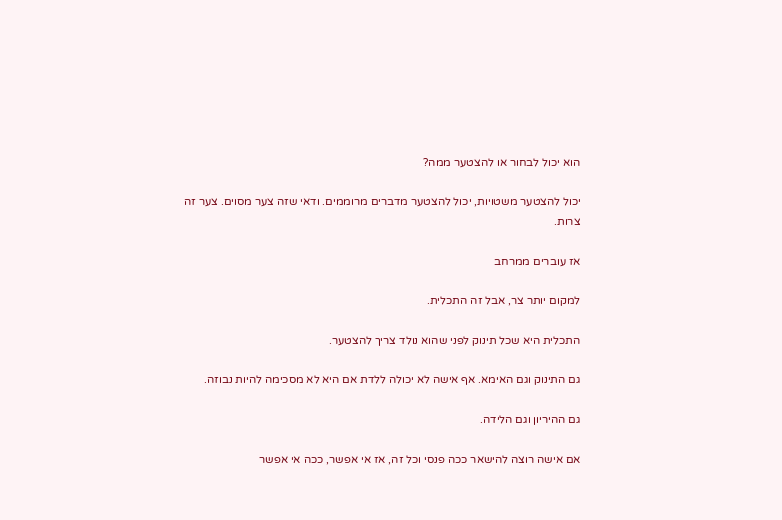הוא יכול לבחור או להצטער ממה?

יכול להצטער משטויות, יכול להצטער מדברים מרוממים. ודאי שזה צער מסוים. צער זה צרות.

אז עוברים ממרחב

למקום יותר צר, אבל זה התכלית.

התכלית היא שכל תינוק לפני שהוא נולד צריך להצטער.

גם התינוק וגם האימא. אף אישה לא יכולה ללדת אם היא לא מסכימה להיות נבוזה.

גם ההיריון וגם הלידה.

אם אישה רוצה להישאר ככה פנסי וכל זה, אז אי אפשר, ככה אי אפשר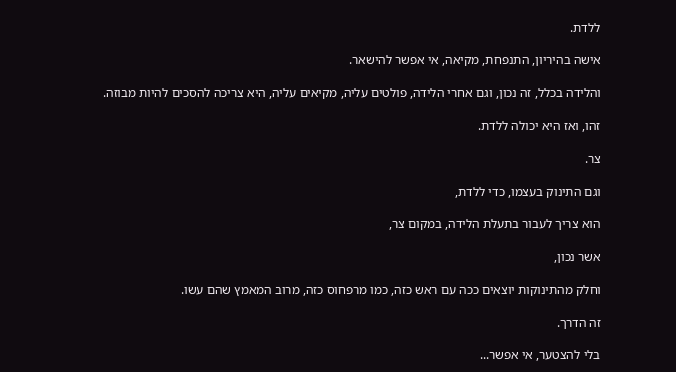ללדת.

אישה בהיריון, התנפחת, מקיאה, אי אפשר להישאר.

והלידה בכלל, זה נכון, וגם אחרי הלידה, פולטים עליה, מקיאים עליה, היא צריכה להסכים להיות מבוזה.

זהו, ואז היא יכולה ללדת.

צר.

וגם התינוק בעצמו, כדי ללדת,

הוא צריך לעבור בתעלת הלידה, במקום צר,

אשר נכון,

וחלק מהתינוקות יוצאים ככה עם ראש כזה, כמו מרפחוס כזה, מרוב המאמץ שהם עשו.

זה הדרך.

בלי להצטער, אי אפשר...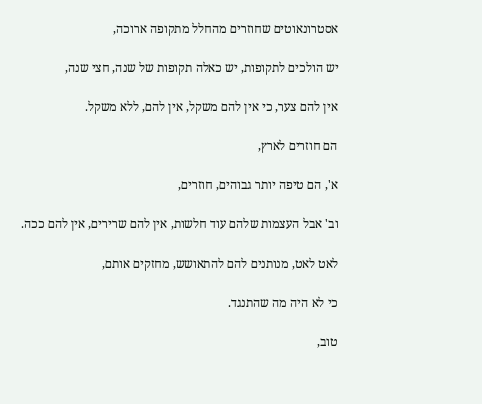אסטרונאוטים שחוזרים מהחלל מתקופה ארוכה,

יש הולכים לתקופות, יש כאלה תקופות של שנה, חצי שנה,

אין להם צער, כי אין להם משקל, אין להם, ללא משקל.

הם חוזרים לארץ,

א', הם טיפה יותר גבוהים, חוזרים,

וב' אבל העצמות שלהם עוד חלשות, אין להם שרירים, אין להם ככה.

לאט לאט, מנותנים להם להתאושש, מחזקים אותם,

כי לא היה מה שהתנגד.

טוב,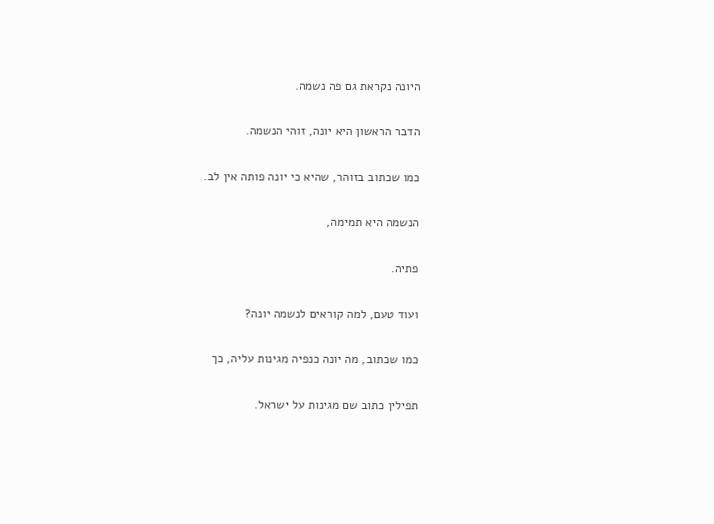היונה נקראת גם פה נשמה.

הדבר הראשון היא יונה, זוהי הנשמה.

כמו שכתוב בזוהר, שהיא כי יונה פותה אין לב.

הנשמה היא תמימה,

פתיה.

ועוד טעם, למה קוראים לנשמה יונה?

כמו שכתוב, מה יונה כנפיה מגינות עליה, כך

תפילין כתוב שם מגינות על ישראל.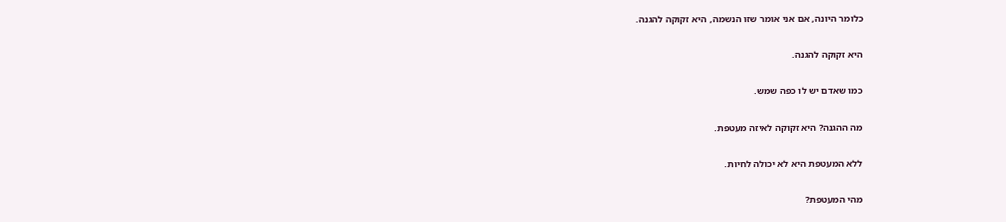כלומר היונה, אם אני אומר שזו הנשמה, היא זקוקה להגנה.

היא זקוקה להגנה.

כמו שאדם יש לו כפה שמש.

מה ההגנה? היא זקוקה לאיזה מעטפת.

ללא המעטפת היא לא יכולה לחיות.

מהי המעטפת?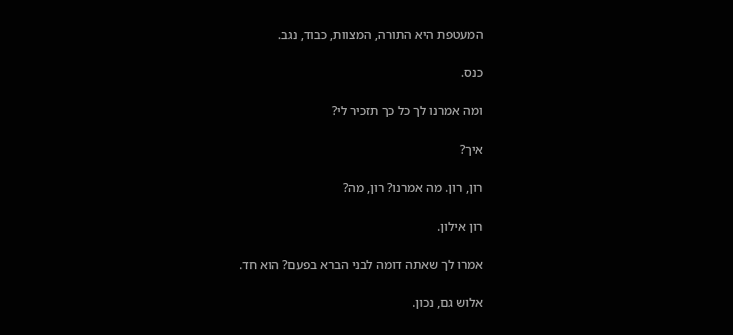המעטפת היא התורה, המצוות, כבוד, נגב.

כנס.

ומה אמרנו לך כל כך תזכיר לי?

איך?

רון, רון. מה אמרנו? רון, מה?

רון אילון.

אמרו לך שאתה דומה לבני הברא בפעם? הוא חד.

אלוש גם, נכון.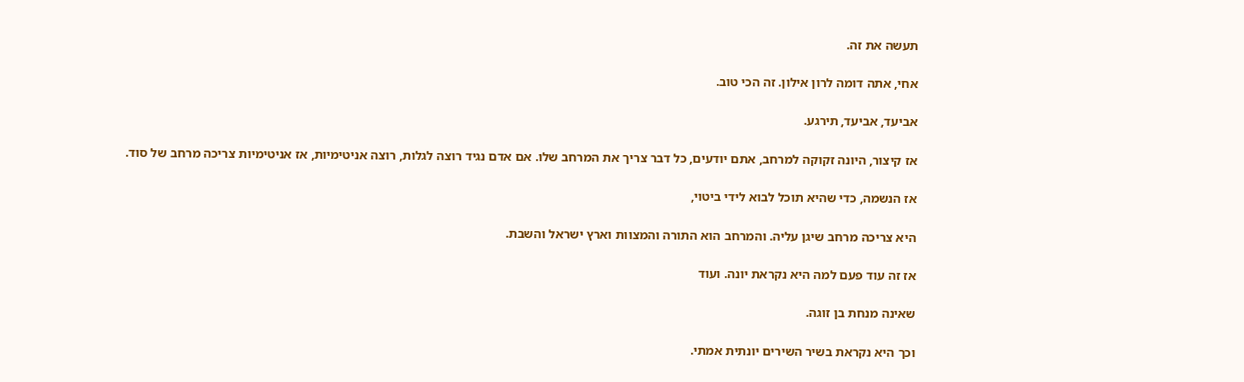תעשה את זה.

אחי, אתה דומה לרון אילון. זה הכי טוב.

אביעד, אביעד, תירגע.

אז קיצור, היונה זקוקה למרחב, אתם יודעים, כל דבר צריך את המרחב שלו. אם אדם נגיד רוצה לגלות, רוצה אניטימיות, אז אניטימיות צריכה מרחב של סוד.

אז הנשמה, כדי שהיא תוכל לבוא לידי ביטוי,

היא צריכה מרחב שיגן עליה. והמרחב הוא התורה והמצוות וארץ ישראל והשבת.

אז זה עוד פעם למה היא נקראת יונה. ועוד

שאינה מנחת בן זוגה.

וכך היא נקראת בשיר השירים יונתית אמתי.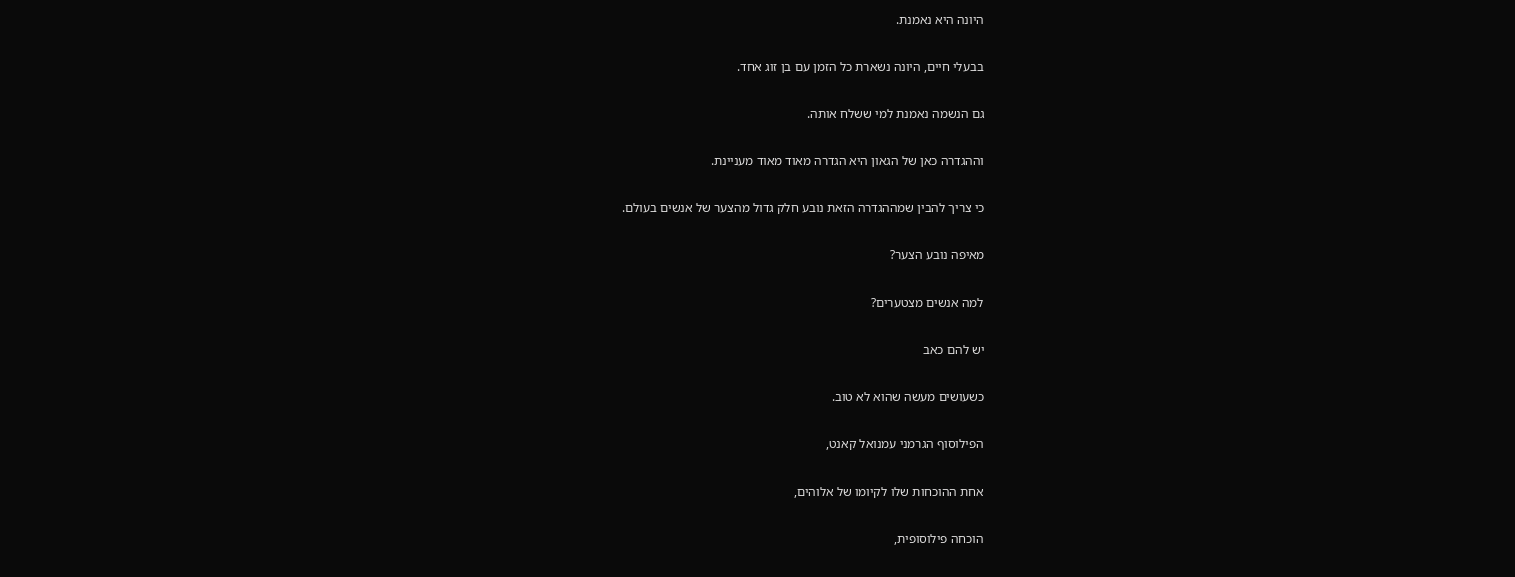היונה היא נאמנת.

בבעלי חיים, היונה נשארת כל הזמן עם בן זוג אחד.

גם הנשמה נאמנת למי ששלח אותה.

וההגדרה כאן של הגאון היא הגדרה מאוד מאוד מעניינת.

כי צריך להבין שמההגדרה הזאת נובע חלק גדול מהצער של אנשים בעולם.

מאיפה נובע הצער?

למה אנשים מצטערים?

יש להם כאב

כשעושים מעשה שהוא לא טוב.

הפילוסוף הגרמני עמנואל קאנט,

אחת ההוכחות שלו לקיומו של אלוהים,

הוכחה פילוסופית,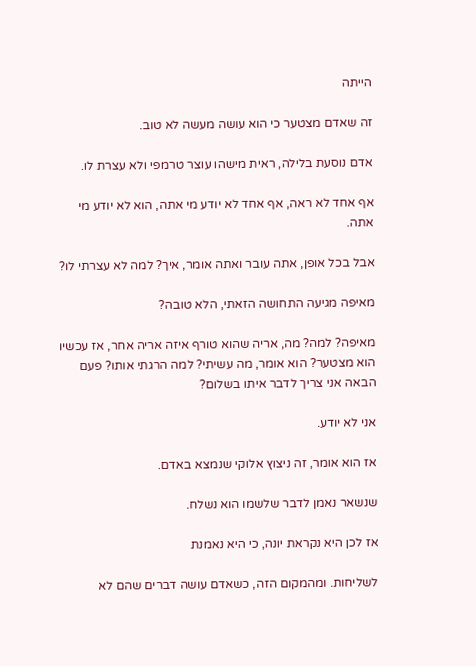הייתה

זה שאדם מצטער כי הוא עושה מעשה לא טוב.

אדם נוסעת בלילה, ראית מישהו עוצר טרמפי ולא עצרת לו.

אף אחד לא ראה, אף אחד לא יודע מי אתה, הוא לא יודע מי אתה.

אבל בכל אופן, אתה עובר ואתה אומר, איך? למה לא עצרתי לו?

מאיפה מגיעה התחושה הזאתי, הלא טובה?

מאיפה? למה? מה, אריה שהוא טורף איזה אריה אחר, אז עכשיו הוא מצטער? הוא אומר, מה עשיתי? למה הרגתי אותו? פעם הבאה אני צריך לדבר איתו בשלום?

אני לא יודע.

אז הוא אומר, זה ניצוץ אלוקי שנמצא באדם.

שנשאר נאמן לדבר שלשמו הוא נשלח.

אז לכן היא נקראת יונה, כי היא נאמנת

לשליחות. ומהמקום הזה, כשאדם עושה דברים שהם לא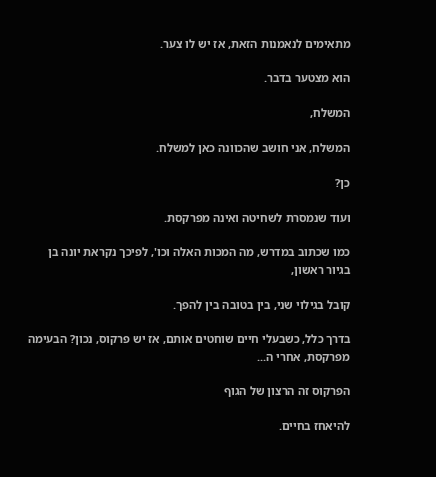מתאימים לנאמנות הזאת, אז יש לו צער.

הוא מצטער בדבר.

המשלח,

המשלח, אני חושב שהכוונה כאן למשלח.

כן?

ועוד שנמסרת לשחיטה ואינה מפרקסת.

כמו שכתוב במדרש, מה המכות האלה וכו', לפיכך נקראת יונה בן בגיור ראשון,

קובל בגילוי שני, בין בטובה בין להפך.

בדרך כלל, כשבעלי חיים שוחטים אותם, אז יש פרקוס, נכון? הבעימה מפרקסת, אחרי ה...

הפרקוס זה הרצון של הגוף

להיאחז בחיים.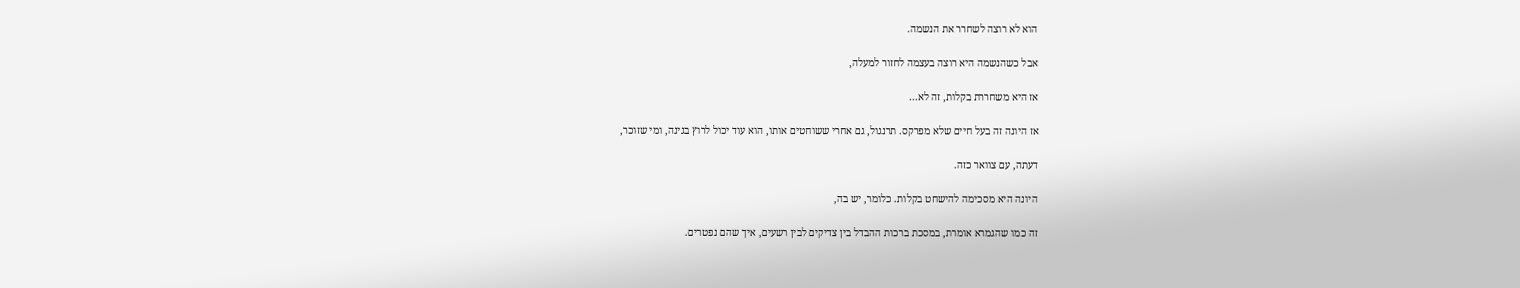הוא לא רוצה לשחרר את הנשמה.

אבל כשהנשמה היא רוצה בעצמה לחזור למעלה,

אז היא משחררת בקלות, זה לא...

אז היונה זה בעל חיים שלא מפרקס. תרנגול, גם אחרי ששוחטים אותו, הוא עוד יכול לרוץ בגינה, ומי שזוכר,

דעתה, עם צוואר כזה.

היונה היא מסכימה להישחט בקלות. כלומר, יש בה,

זה כמו שהגמרא אומרת, במסכת ברכות ההבדל בין צדיקים לבין רשעים, איך שהם נפטרים.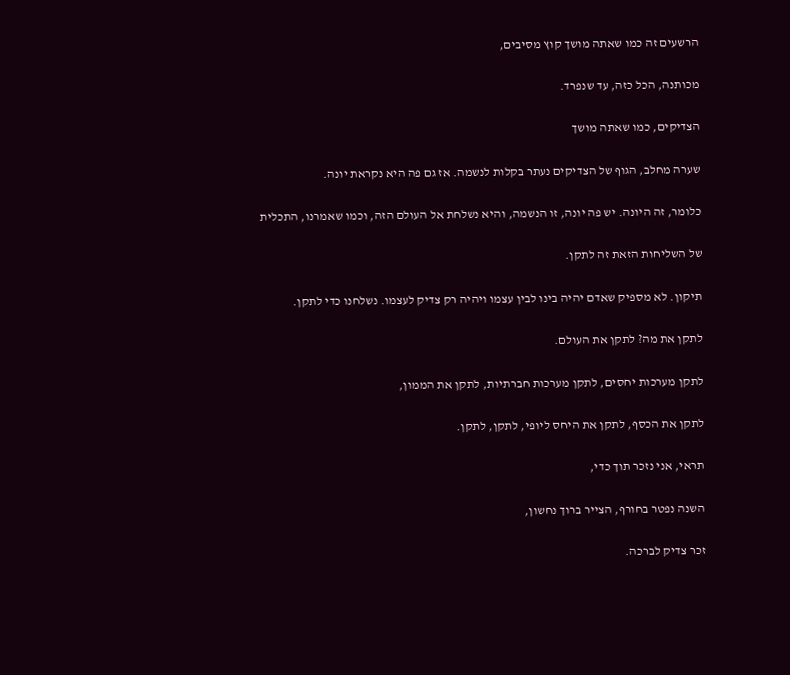הרשעים זה כמו שאתה מושך קוץ מסיבים,

מכותנה, הכל כזה, עד שנפרד.

הצדיקים, כמו שאתה מושך

שערה מחלב, הגוף של הצדיקים נעתר בקלות לנשמה. אז גם פה היא נקראת יונה.

כלומר, זה היונה. יש פה יונה, זו הנשמה, והיא נשלחת אל העולם הזה, וכמו שאמרנו, התכלית

של השליחות הזאת זה לתקן.

תיקון. לא מספיק שאדם יהיה בינו לבין עצמו ויהיה רק צדיק לעצמו. נשלחנו כדי לתקן.

לתקן את מה? לתקן את העולם.

לתקן מערכות יחסים, לתקן מערכות חברתיות, לתקן את הממון,

לתקן את הכסף, לתקן את היחס ליופי, לתקן, לתקן.

תראי, אני נזכר תוך כדי,

השנה נפטר בחורף, הצייר ברוך נחשון,

זכר צדיק לברכה.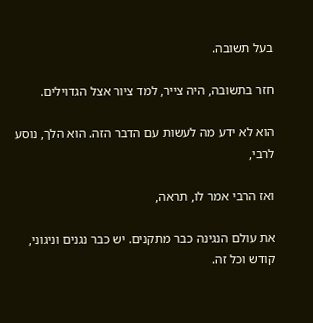בעל תשובה.

חזר בתשובה, היה צייר, למד ציור אצל הגדוילים.

הוא לא ידע מה לעשות עם הדבר הזה. הוא הלך, נוסע לרבי,

ואז הרבי אמר לו, תראה,

את עולם הנגינה כבר מתקנים. יש כבר נגנים וניגוני, קודש וכל זה.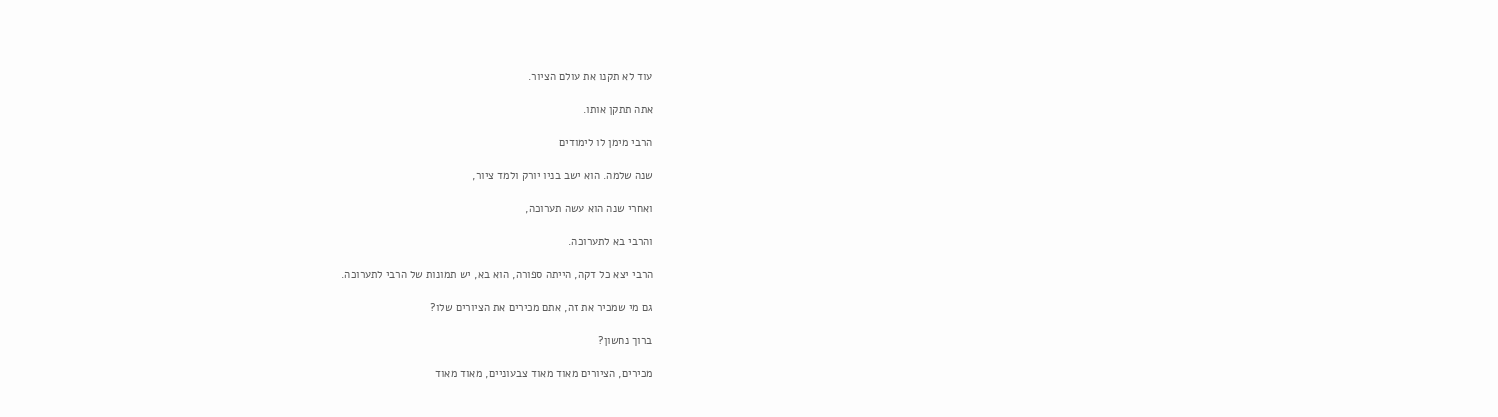עוד לא תקנו את עולם הציור.

אתה תתקן אותו.

הרבי מימן לו לימודים

שנה שלמה. הוא ישב בניו יורק ולמד ציור,

ואחרי שנה הוא עשה תערוכה,

והרבי בא לתערוכה.

הרבי יצא כל דקה, הייתה ספורה, הוא בא, יש תמונות של הרבי לתערוכה.

גם מי שמכיר את זה, אתם מכירים את הציורים שלו?

ברוך נחשון?

מכירים, הציורים מאוד מאוד צבעוניים, מאוד מאוד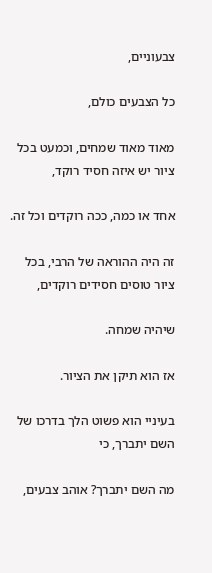צבעוניים,

כל הצבעים כולם,

מאוד מאוד שמחים, וכמעט בכל ציור יש איזה חסיד רוקד,

אחד או כמה, ככה רוקדים וכל זה.

זה היה ההוראה של הרבי, בכל ציור טוסים חסידים רוקדים,

שיהיה שמחה.

אז הוא תיקן את הציור.

בעיניי הוא פשוט הלך בדרכו של השם יתברך, כי

מה השם יתברך? אוהב צבעים,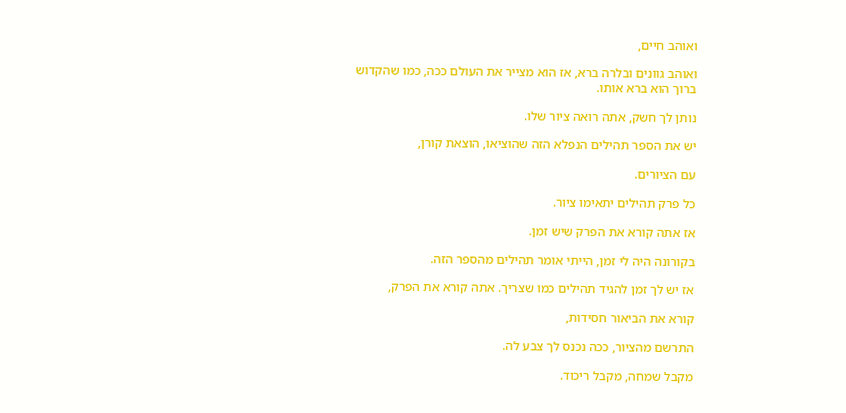ואוהב חיים,

ואוהב גוונים ובלרה ברא, אז הוא מצייר את העולם ככה, כמו שהקדוש ברוך הוא ברא אותו.

נותן לך חשק, אתה רואה ציור שלו.

יש את הספר תהילים הנפלא הזה שהוציאו, הוצאת קורן,

עם הציורים.

כל פרק תהילים יתאימו ציור.

אז אתה קורא את הפרק שיש זמן.

בקורונה היה לי זמן, הייתי אומר תהילים מהספר הזה.

אז יש לך זמן להגיד תהילים כמו שצריך. אתה קורא את הפרק,

קורא את הביאור חסידות,

התרשם מהציור, ככה נכנס לך צבע לה.

מקבל שמחה, מקבל ריכוד.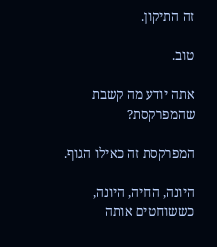זה התיקון.

טוב.

אתה יודע מה קשבת שהמפרקסת?

המפרקסת זה כאילו הגוף.

היונה, החיה, היונה, כששוחטים אותה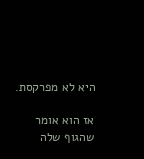היא לא מפרקסת.

אז הוא אומר שהגוף שלה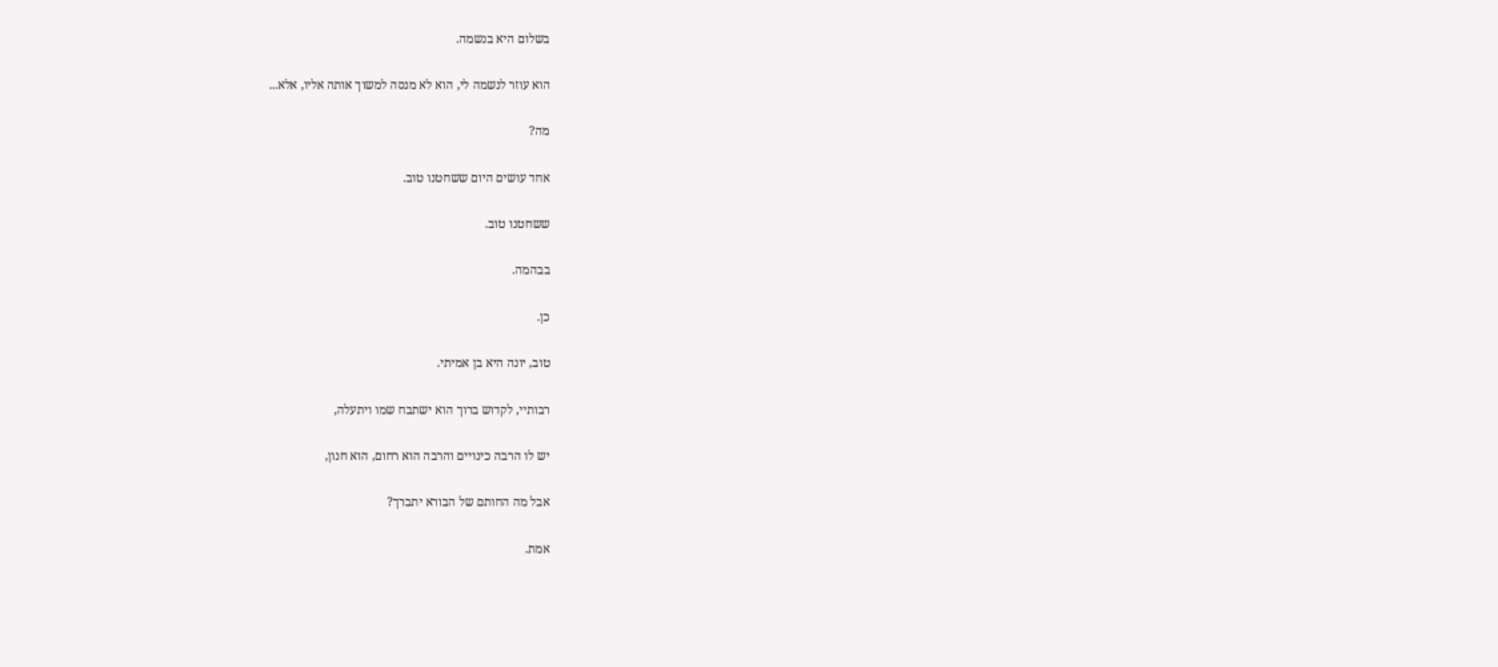בשלום היא בנשמה.

הוא עוזר לנשמה לי, הוא לא מנסה למשוך אותה אליו, אלא...

מה?

אחד עושים היום ששחטנו טוב.

ששחטנו טוב.

בבהמה.

כן.

טוב, יונה היא בן אמיתי.

רבותיי, לקדוש ברוך הוא ישתבח שמו ויתעלה,

יש לו הרבה כינויים והרבה הוא רחום, הוא חנון,

אבל מה החותם של הבורא יתברך?

אמת.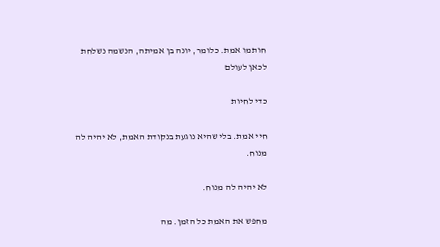חותמו אמת. כלומר, יונה בן אמיתה, הנשמה נשלחת לכאן לעולם

כדי לחיות

חיי אמת. בלי שהיא נוגעת בנקודת האמת, לא יהיה לה מנוח.

לא יהיה לה מנוח.

מחפש את האמת כל הזמן. מה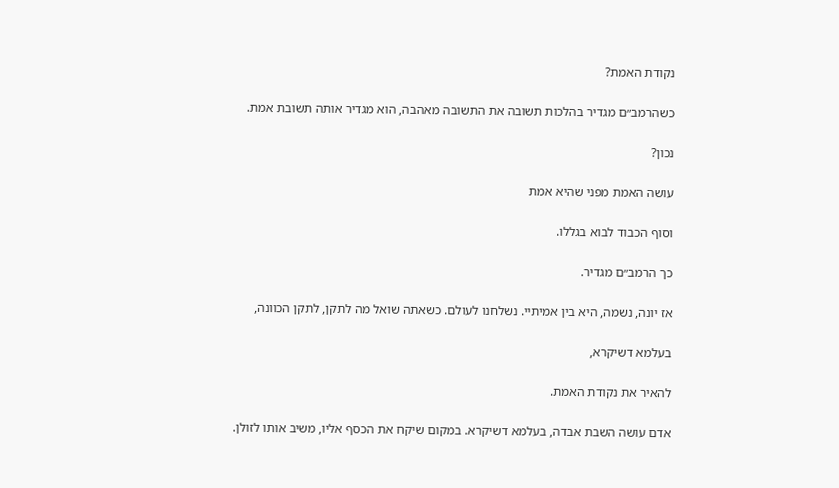נקודת האמת?

כשהרמב״ם מגדיר בהלכות תשובה את התשובה מאהבה, הוא מגדיר אותה תשובת אמת.

נכון?

עושה האמת מפני שהיא אמת

וסוף הכבוד לבוא בגללו.

כך הרמב״ם מגדיר.

אז יונה, נשמה, היא בין אמיתיי. נשלחנו לעולם. כשאתה שואל מה לתקן, לתקן הכוונה,

בעלמא דשיקרא,

להאיר את נקודת האמת.

אדם עושה השבת אבדה, בעלמא דשיקרא. במקום שיקח את הכסף אליו, משיב אותו לזולן.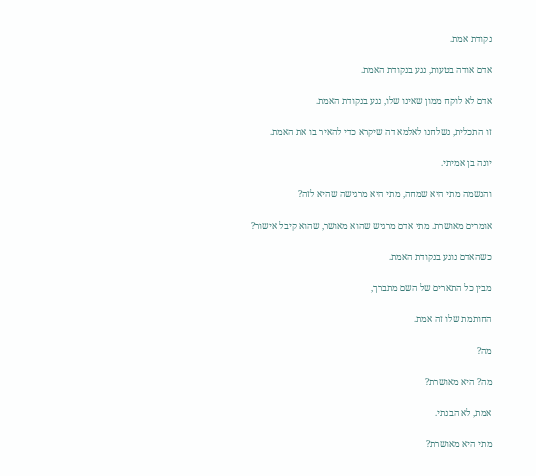נקודת אמת.

אדם אודה בטעות, נגע בנקודת האמת.

אדם לא לוקח ממון שאינו שלו, נגע בנקודת האמת.

זו התכלית, נשלחנו לאלמא דה שיקרא כדי להאיר בו את האמת.

יונה בן אמיתי.

והנשמה מתי היא שמחה, מתי היא מרגישה שהיא לזה?

אומרים מאושרת. מתי אדם מרגיש שהוא מאושר, שהוא קיבל אישור?

כשהאדם נוגע בנקודת האמת.

מבין כל התארים של השם מתברך,

החותמת שלו זה אמת.

מה?

מה? היא מאושרת?

אמת, לא הבנתי.

מתי היא מאושרת?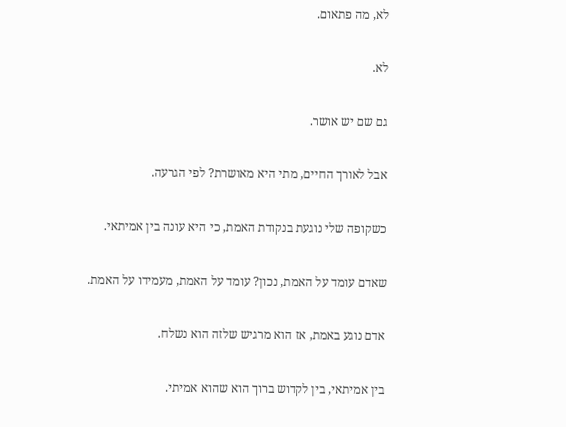לא, מה פתאום.

לא.

גם שם יש אושר.

אבל לאורך החיים, מתי היא מאושרת? לפי הגרעה.

כשקופה שלי נוגעת בנקודת האמת, כי היא עונה בין אמיתאי.

שאדם עומד על האמת, נכון? עומד על האמת, מעמידו על האמת.

אדם נוגע באמת, אז הוא מרגיש שלזה הוא נשלח.

בין אמיתאי, בין לקדוש ברוך הוא שהוא אמיתי.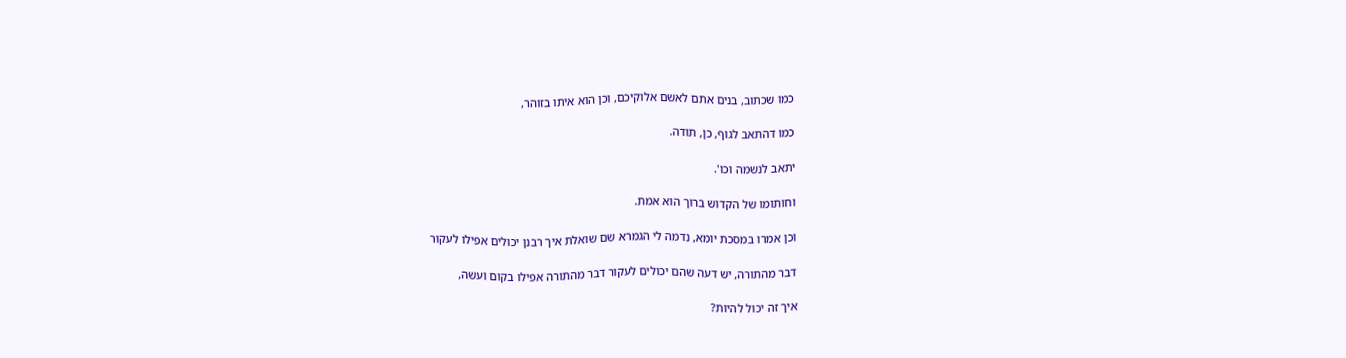כמו שכתוב, בנים אתם לאשם אלוקיכם, וכן הוא איתו בזוהר,

כמו דהתאב לגוף, כן, תודה.

יתאב לנשמה וכו'.

וחותומו של הקדוש ברוך הוא אמת.

וכן אמרו במסכת יומא, נדמה לי הגמרא שם שואלת איך רבנן יכולים אפילו לעקור

דבר מהתורה, יש דעה שהם יכולים לעקור דבר מהתורה אפילו בקום ועשה,

איך זה יכול להיות?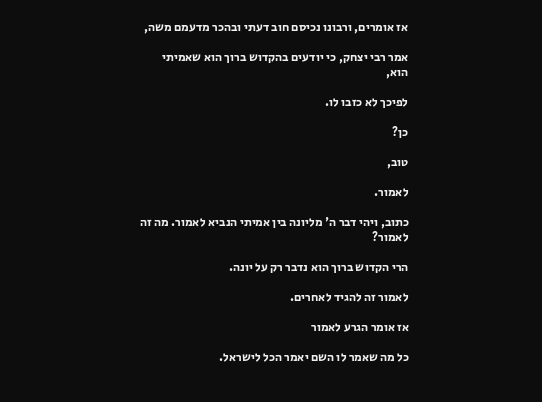אז אומרים, ורבונו נכיסם חוב דעתי ובהכר מדעמם משה,

אמר רבי יצחק, כי יודעים בהקדוש ברוך הוא שאמיתי הוא,

לפיכך לא כזבו לו.

כן?

טוב,

לאמור.

כתוב, ויהי דבר ה' מליונה בין אמיתי הנביא לאמור. מה זה לאמור?

הרי הקדוש ברוך הוא נדבר רק על יונה.

לאמור זה להגיד לאחרים.

אז אומר הגרע לאמור

כל מה שאמר לו השם יאמר הכל לישראל.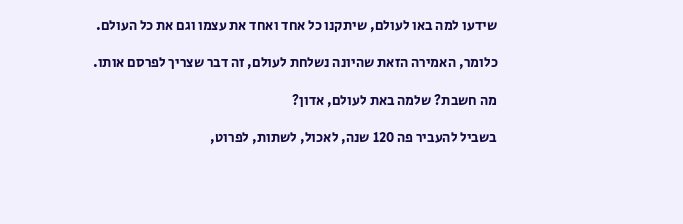שידעו למה באו לעולם, שיתקנו כל אחד ואחד את עצמו וגם את כל העולם.

כלומר, האמירה הזאת שהיונה נשלחת לעולם, זה דבר שצריך לפרסם אותו.

מה חשבת? שלמה באת לעולם, אדון?

בשביל להעביר פה 120 שנה, לאכול, לשתות, לפרוט,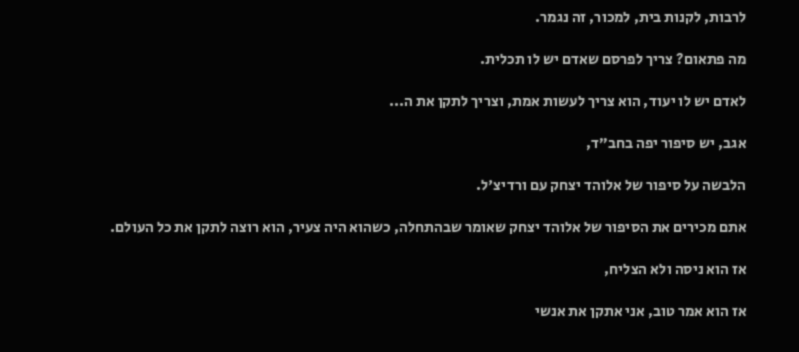לרבות, לקנות בית, למכור, זה נגמר.

מה פתאום? צריך לפרסם שאדם יש לו תכלית.

לאדם יש לו יעוד, הוא צריך לעשות אמת, וצריך לתקן את ה...

אגב, יש סיפור יפה בחב״ד,

הלבשה על סיפור של אלוהד יצחק עם ורדיצ'ל.

אתם מכירים את הסיפור של אלוהד יצחק שאומר שבהתחלה, כשהוא היה צעיר, הוא רוצה לתקן את כל העולם.

אז הוא ניסה ולא הצליח,

אז הוא אמר טוב, אני אתקן את אנשי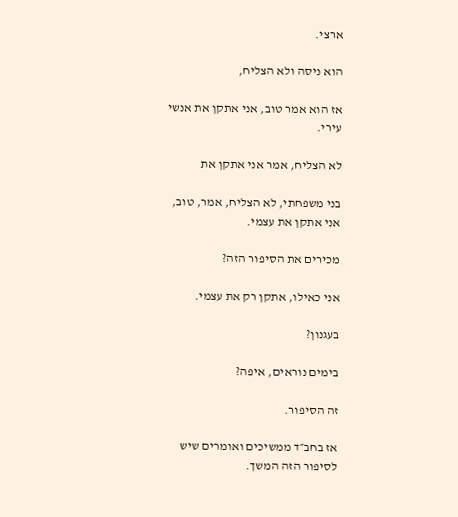ארצי.

הוא ניסה ולא הצליח,

אז הוא אמר טוב, אני אתקן את אנשי עירי.

לא הצליח, אמר אני אתקן את

בני משפחתי, לא הצליח, אמר, טוב, אני אתקן את עצמי.

מכירים את הסיפור הזה?

אני כאילו, אתקן רק את עצמי.

בעגנון?

בימים נוראים, איפה?

זה הסיפור.

אז בחב״ד ממשיכים ואומרים שיש לסיפור הזה המשך.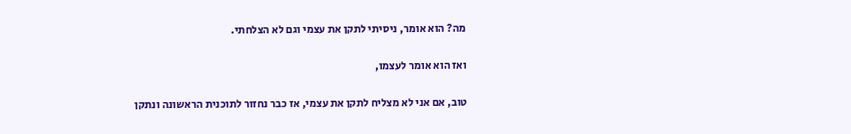מה? הוא אומר, ניסיתי לתקן את עצמי וגם לא הצלחתי.

ואז הוא אומר לעצמו,

טוב, אם אני לא מצליח לתקן את עצמי, אז כבר נחזור לתוכנית הראשונה ונתקן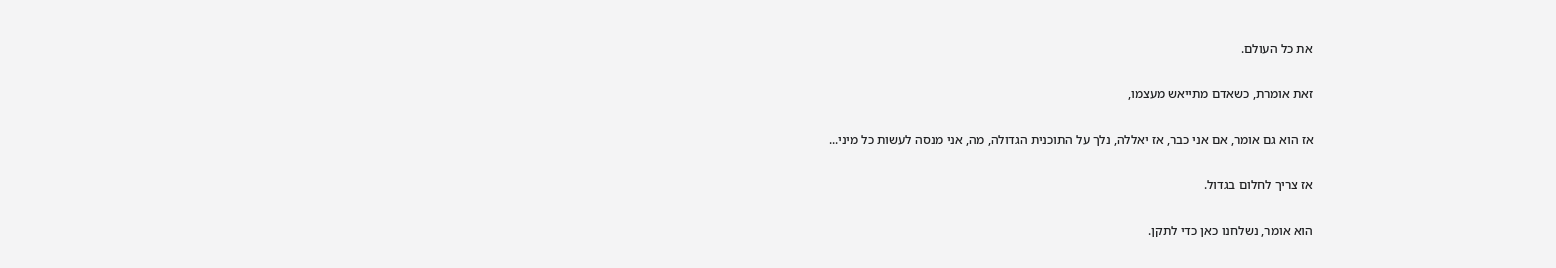את כל העולם.

זאת אומרת, כשאדם מתייאש מעצמו,

אז הוא גם אומר, אם אני כבר, אז יאללה, נלך על התוכנית הגדולה, מה, אני מנסה לעשות כל מיני...

אז צריך לחלום בגדול.

הוא אומר, נשלחנו כאן כדי לתקן.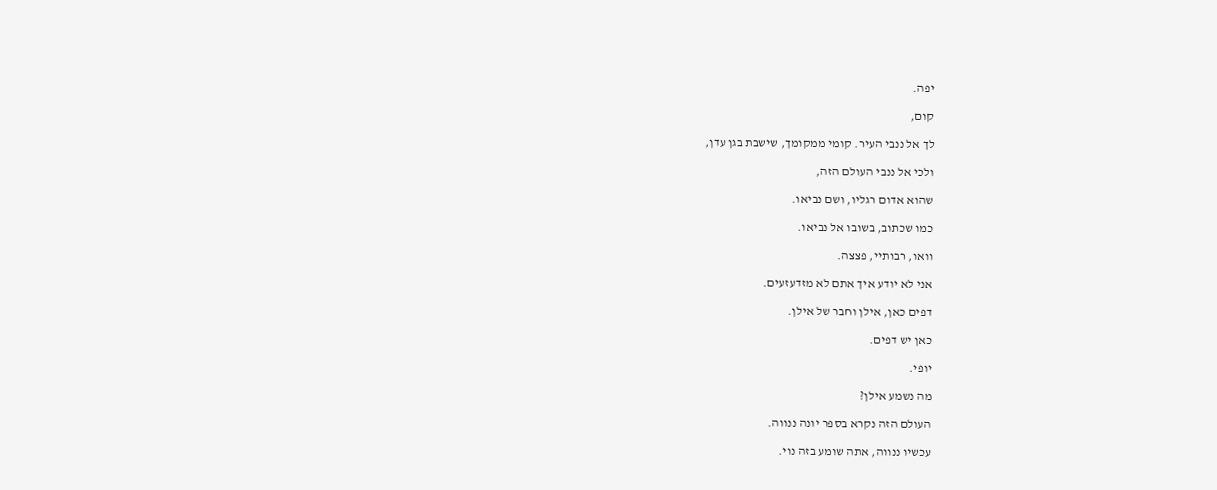יפה.

קום,

לך אל ננבי העיר. קומי ממקומך, שישבת בגן עדן,

ולכי אל ננבי העולם הזה,

שהוא אדום רגליו, ושם נביאו.

כמו שכתוב, בשובו אל נביאו.

וואו, רבותיי, פצצה.

אני לא יודע איך אתם לא מזדעזעים.

דפים כאן, אילן וחבר של אילן.

כאן יש דפים.

יופי.

מה נשמע אילן?

העולם הזה נקרא בספר יונה ננווה.

עכשיו ננווה, אתה שומע בזה נוי.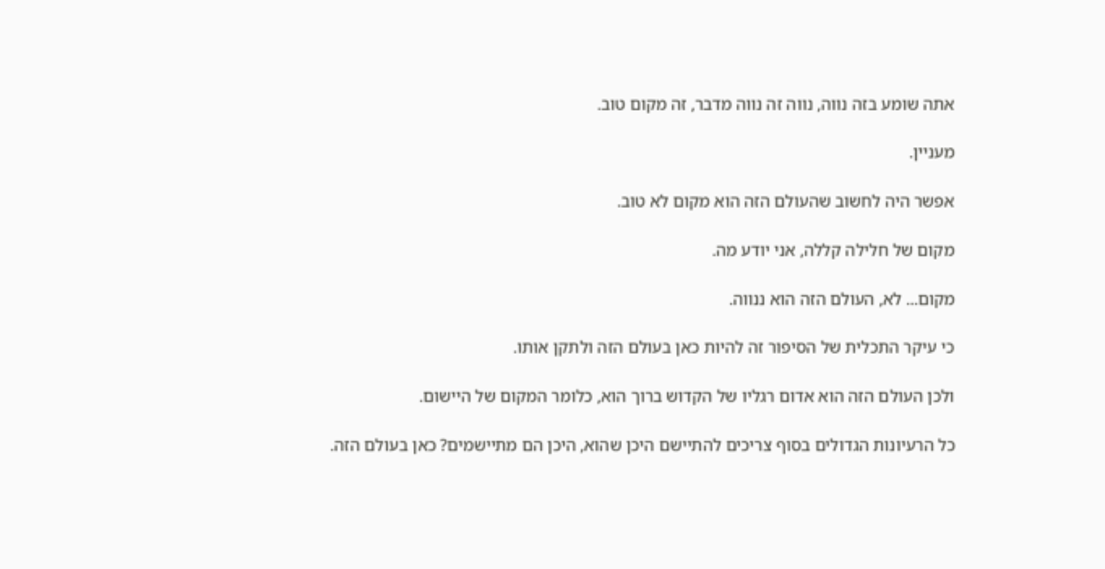אתה שומע בזה נווה, נווה זה נווה מדבר, זה מקום טוב.

מעניין.

אפשר היה לחשוב שהעולם הזה הוא מקום לא טוב.

מקום של חלילה קללה, אני יודע מה.

מקום... לא, העולם הזה הוא ננווה.

כי עיקר התכלית של הסיפור זה להיות כאן בעולם הזה ולתקן אותו.

ולכן העולם הזה הוא אדום רגליו של הקדוש ברוך הוא, כלומר המקום של היישום.

כל הרעיונות הגדולים בסוף צריכים להתיישם היכן שהוא, היכן הם מתיישמים? כאן בעולם הזה.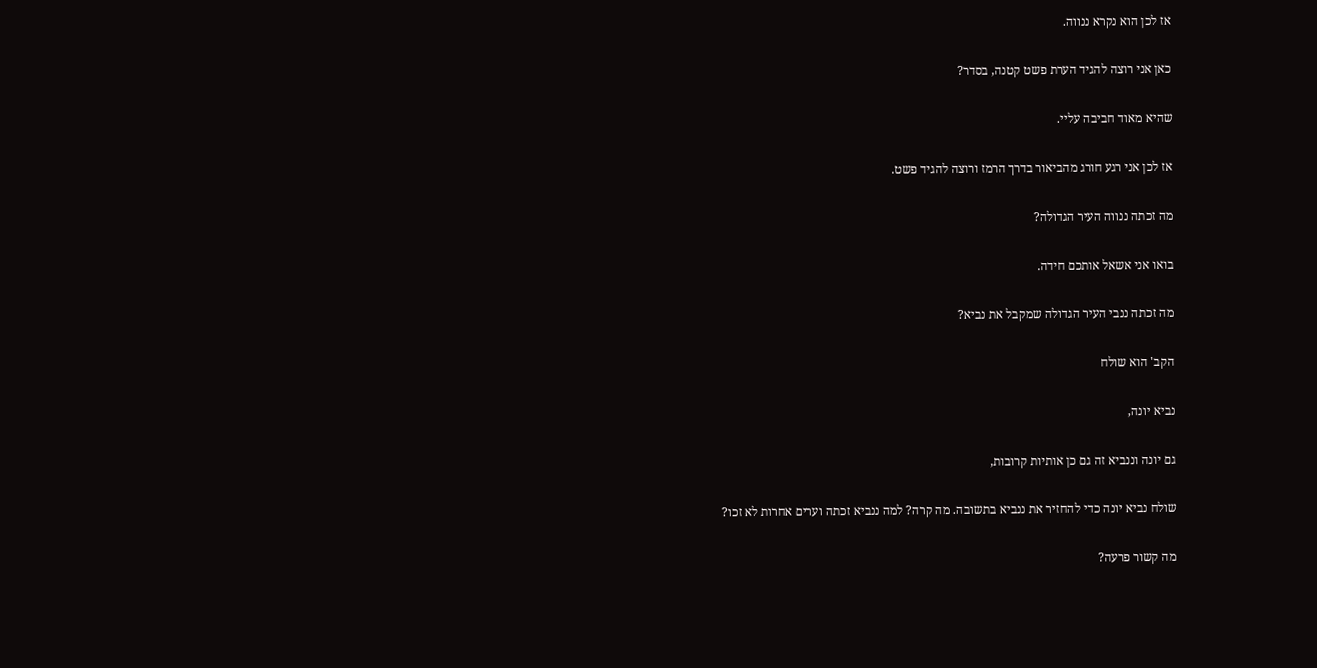אז לכן הוא נקרא ננווה.

כאן אני רוצה להגיד הערת פשט קטנה, בסדר?

שהיא מאוד חביבה עליי.

אז לכן אני רגע חורג מהביאור בדרך הרמז ורוצה להגיד פשט.

מה זכתה ננווה העיר הגדולה?

בואו אני אשאל אותכם חידה.

מה זכתה ננבי העיר הגדולה שמקבל את נביא?

הקב' הוא שולח

נביא יונה,

גם יונה וננביא זה גם כן אותיות קרובות,

שולח נביא יונה כדי להחזיר את ננביא בתשובה. מה קרה? למה ננביא זכתה וערים אחרות לא זכו?

מה קשור פרעה?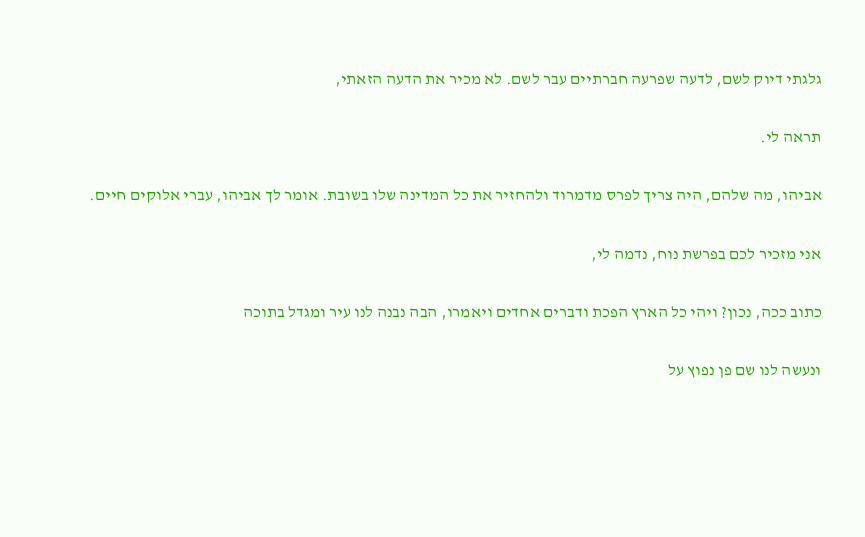גלגתי דיוק לשם, לדעה שפרעה חברתיים עבר לשם. לא מכיר את הדעה הזאתי,

תראה לי.

אביהו, מה שלהם, היה צריך לפרס מדמרוד ולהחזיר את כל המדינה שלו בשובת. אומר לך אביהו, עברי אלוקים חיים.

אני מזכיר לכם בפרשת נוח, נדמה לי,

כתוב ככה, נכון? ויהי כל הארץ הפכת ודברים אחדים ויאמרו, הבה נבנה לנו עיר ומגדל בתוכה

ונעשה לנו שם פן נפוץ על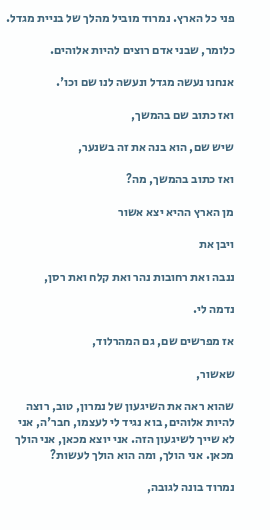פני כל הארץ. נמרוד מוביל מהלך של בניית מגדל.

כלומר, שבני אדם רוצים להיות אלוהים.

אנחנו נעשה מגדל ונעשה לנו שם וכו'.

ואז כתוב שם בהמשך,

שיש שם, הוא בנה את זה בשנער,

ואז כתוב בהמשך, מה?

מן הארץ ההיא יצא אשור

ויבן את

ננבה ואת רחובות נהר ואת קלח ואת רסן,

נדמה לי.

אז מפרשים שם, גם המהרלוד,

שאשור,

שהוא ראה את השיגעון של נמרון, טוב, רוצה להיות אלוהים, בוא נגיד לי לעצמו, חבר'ה, אני לא שייך לשיגעון הזה. אני יוצא מכאן, אני הולך מכאן. אני הולך, ומה הוא הולך לעשות?

נמרוד בונה לגובה,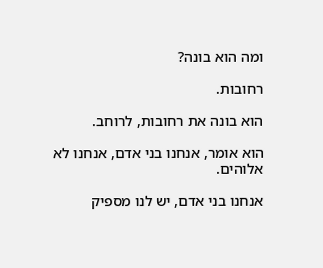ומה הוא בונה?

רחובות.

הוא בונה את רחובות, לרוחב.

הוא אומר, אנחנו בני אדם, אנחנו לא אלוהים.

אנחנו בני אדם, יש לנו מספיק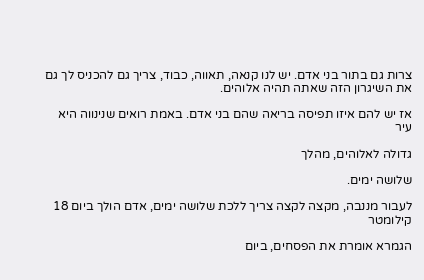צרות גם בתור בני אדם. יש לנו קנאה, תאווה, כבוד, צריך גם להכניס לך גם את השיגרון הזה שאתה תהיה אלוהים.

אז יש להם איזו תפיסה בריאה שהם בני אדם. באמת רואים שנינווה היא עיר

גדולה לאלוהים, מהלך

שלושה ימים.

לעבור מננבה, מקצה לקצה צריך ללכת שלושה ימים, אדם הולך ביום 18 קילומטר

הגמרא אומרת את הפסחים, ביום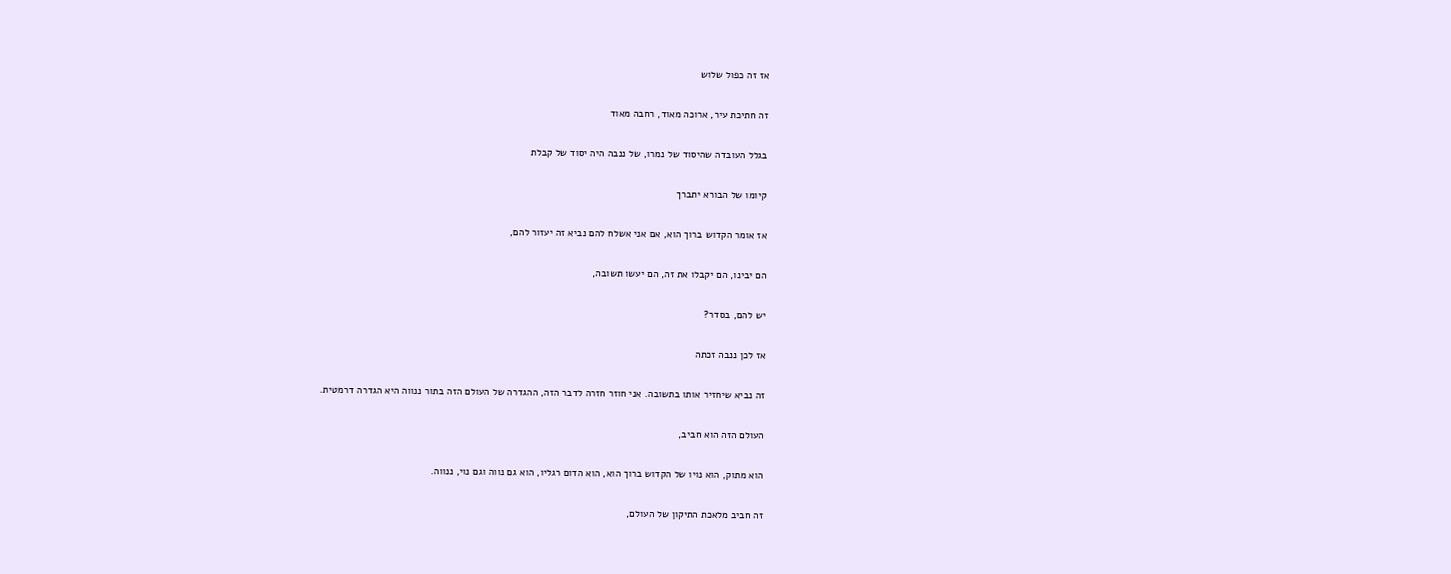אז זה כפול שלוש

זה חתיכת עיר, ארוכה מאוד, רחבה מאוד

בגלל העובדה שהיסוד של נמרו, של ננבה היה יסוד של קבלת

קיומו של הבורא יתברך

אז אומר הקדוש ברוך הוא, אם אני אשלח להם נביא זה יעזור להם,

הם יבינו, הם יקבלו את זה, הם יעשו תשובה,

יש להם, בסדר?

אז לכן ננבה זכתה

זה נביא שיחזיר אותו בתשובה. אני חוזר חזרה לדבר הזה, ההגדרה של העולם הזה בתור ננווה היא הגדרה דרמטית.

העולם הזה הוא חביב,

הוא מתוק, הוא נויו של הקדוש ברוך הוא, הוא הדום רגליו, הוא גם נווה וגם נוי, ננווה.

זה חביב מלאכת התיקון של העולם,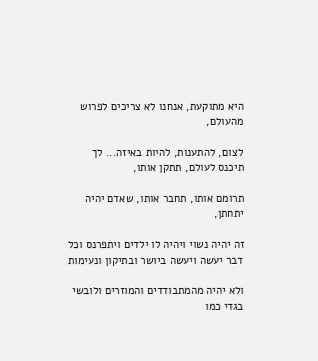היא מתוקעת, אנחנו לא צריכים לפרוש מהעולם,

לצום, להתענות, להיות באיזה... לך תיכנס לעולם, תתקן אותו,

תרומם אותו, תחבר אותו, שאדם יהיה יתחתן,

זה יהיה נשוי ויהיה לו ילדים ויתפרנס וכל דבר יעשה ויעשה ביושר ובתיקון ונעימות

ולא יהיה מהמתבודדים והמוזרים ולובשי בגדי כמו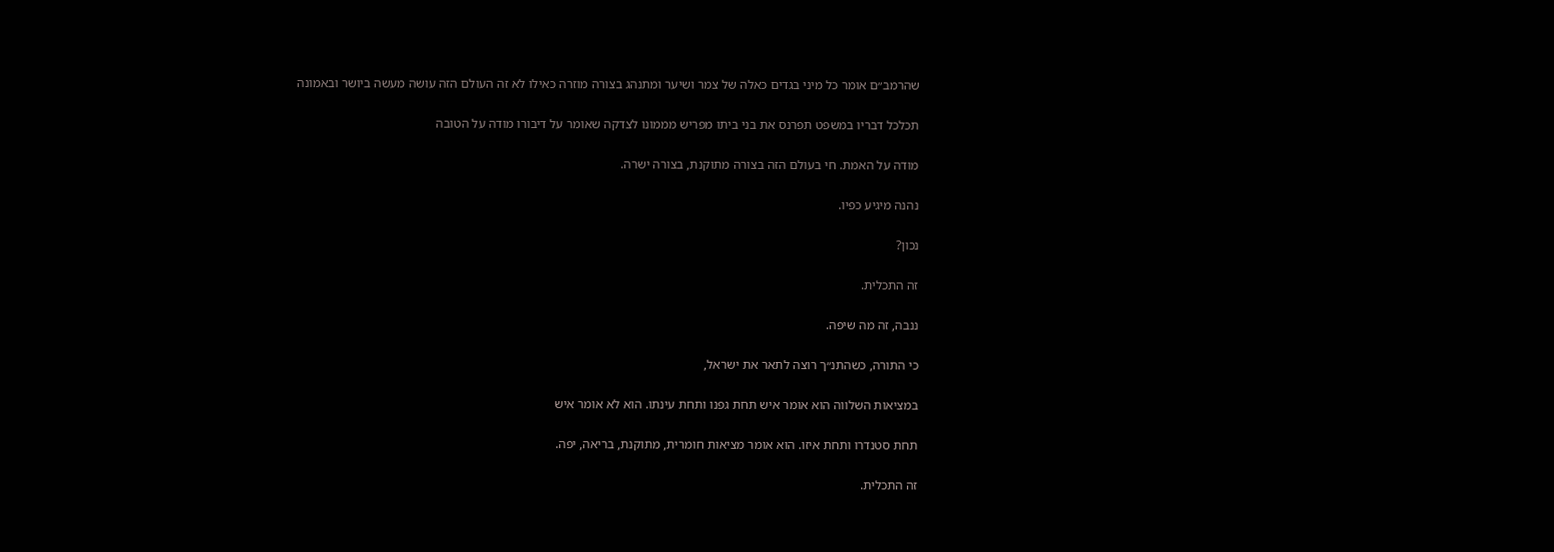שהרמב״ם אומר כל מיני בגדים כאלה של צמר ושיער ומתנהג בצורה מוזרה כאילו לא זה העולם הזה עושה מעשה ביושר ובאמונה

תכלכל דבריו במשפט תפרנס את בני ביתו מפריש מממונו לצדקה שאומר על דיבורו מודה על הטובה

מודה על האמת. חי בעולם הזה בצורה מתוקנת, בצורה ישרה.

נהנה מיגיע כפיו.

נכון?

זה התכלית.

ננבה, זה מה שיפה.

כי התורה, כשהתנ״ך רוצה לתאר את ישראל,

במציאות השלווה הוא אומר איש תחת גפנו ותחת עינתו. הוא לא אומר איש

תחת סטנדרו ותחת איזו. הוא אומר מציאות חומרית, מתוקנת, בריאה, יפה.

זה התכלית.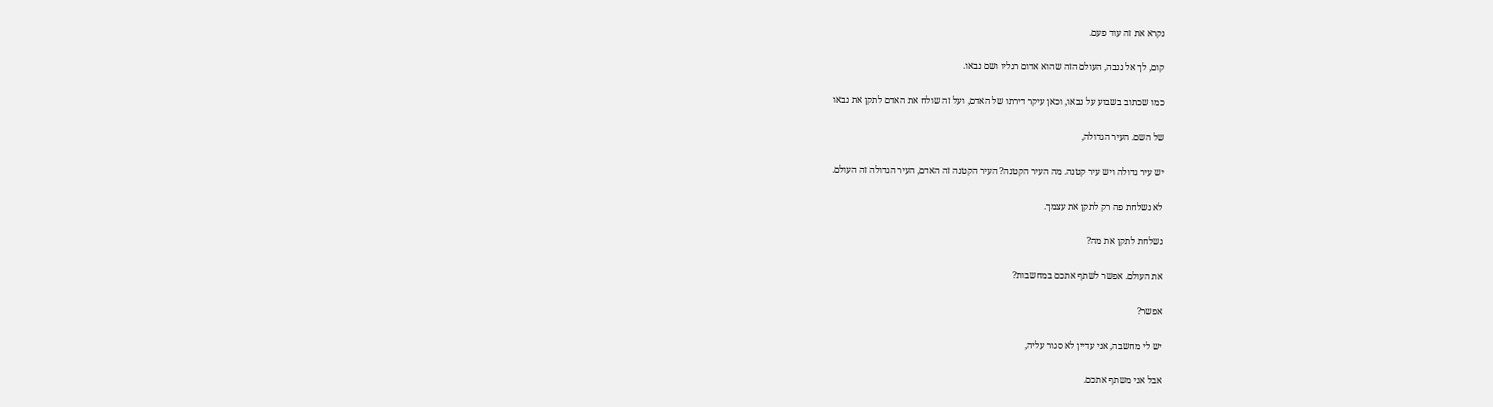נקרא את זה עוד פעם.

קום, לך אל ננבה, העולם הזה שהוא אדום רגליו ושם נבאו.

כמו שכתוב בשבוע על נבאו, וכאן עיקר דירתו של האדם, ועל זה שולח את האדם לתקן את נבאו

של השם. העיר הגדולה,

יש עיר גדולה ויש עיר קטנה. מה העיר הקטנה? העיר הקטנה זה האדם, העיר הגדולה זה העולם.

לא נשלחת פה רק לתקן את עצמך.

נשלחת לתקן את מה?

את העולם. אפשר לשתף אתכם במחשבות?

אפשר?

יש לי מחשבה, אני עדיין לא סגור עליה,

אבל אני משתף אתכם.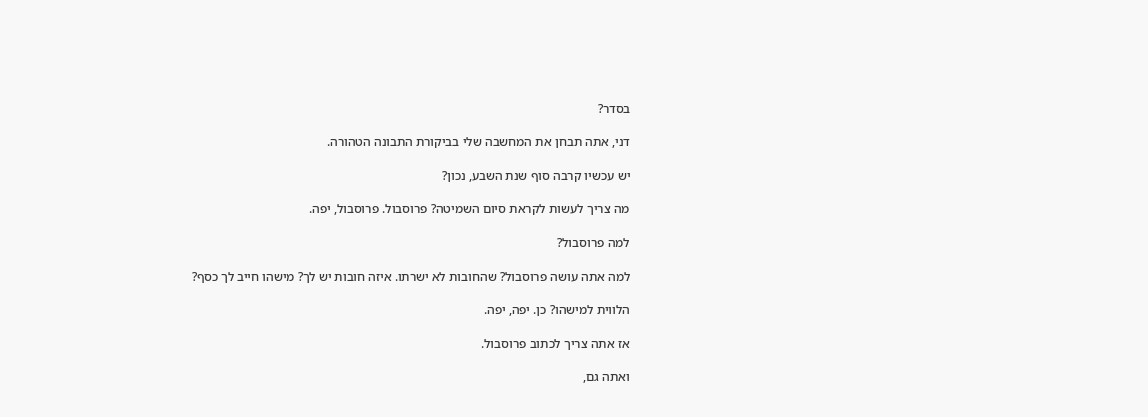בסדר?

דני, אתה תבחן את המחשבה שלי בביקורת התבונה הטהורה.

יש עכשיו קרבה סוף שנת השבע, נכון?

מה צריך לעשות לקראת סיום השמיטה? פרוסבול. פרוסבול, יפה.

למה פרוסבול?

למה אתה עושה פרוסבול? שהחובות לא ישרתו. איזה חובות יש לך? מישהו חייב לך כסף?

הלווית למישהו? כן. יפה, יפה.

אז אתה צריך לכתוב פרוסבול.

ואתה גם,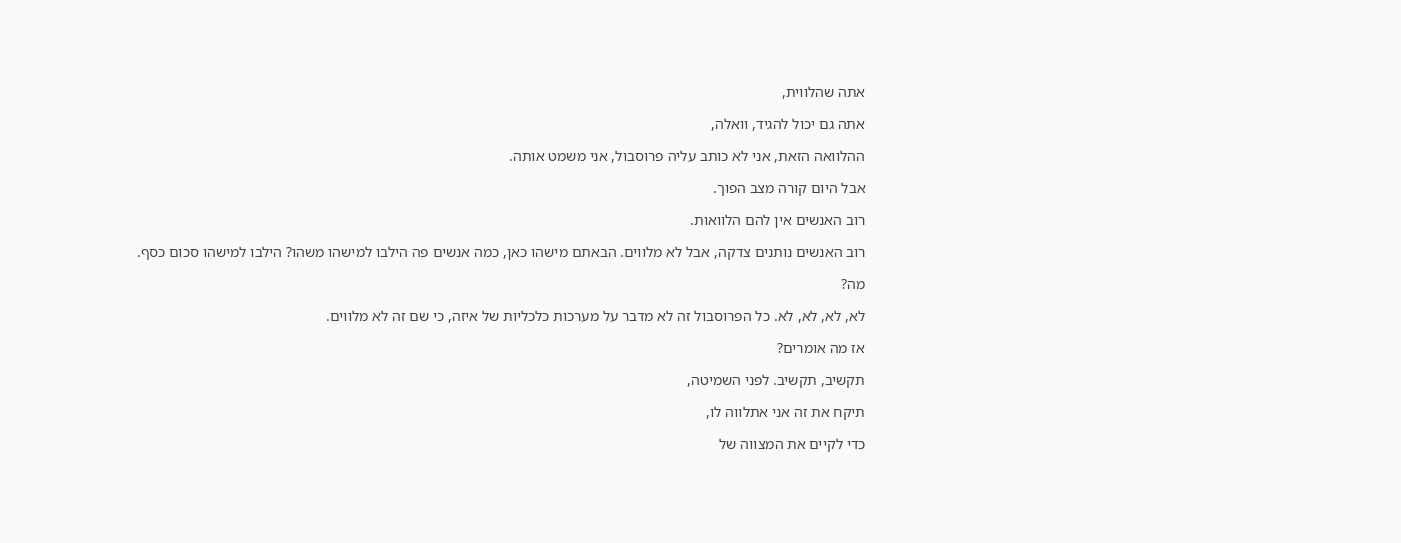אתה שהלווית,

אתה גם יכול להגיד, וואלה,

ההלוואה הזאת, אני לא כותב עליה פרוסבול, אני משמט אותה.

אבל היום קורה מצב הפוך.

רוב האנשים אין להם הלוואות.

רוב האנשים נותנים צדקה, אבל לא מלווים. הבאתם מישהו כאן, כמה אנשים פה הילבו למישהו משהו? הילבו למישהו סכום כסף.

מה?

לא, לא, לא, לא. כל הפרוסבול זה לא מדבר על מערכות כלכליות של איזה, כי שם זה לא מלווים.

אז מה אומרים?

תקשיב, תקשיב. לפני השמיטה,

תיקח את זה אני אתלווה לו,

כדי לקיים את המצווה של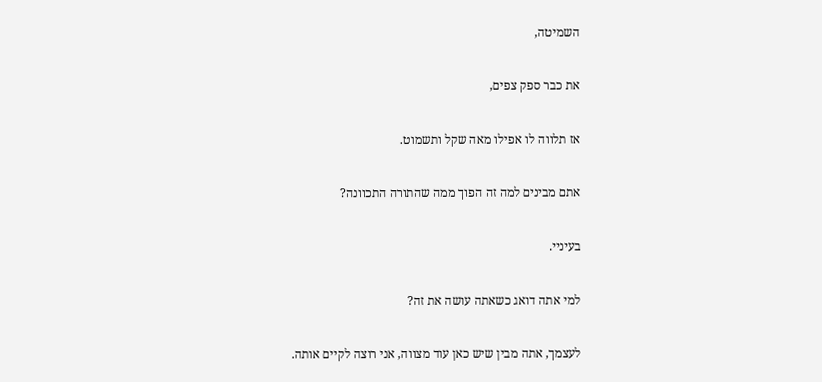השמיטה,

את כבר ספק צפים,

אז תלווה לו אפילו מאה שקל ותשמוט.

אתם מבינים למה זה הפוך ממה שהתורה התכוונה?

בעיניי.

למי אתה דואג כשאתה עושה את זה?

לעצמך, אתה מבין שיש כאן עוד מצווה, אני רוצה לקיים אותה.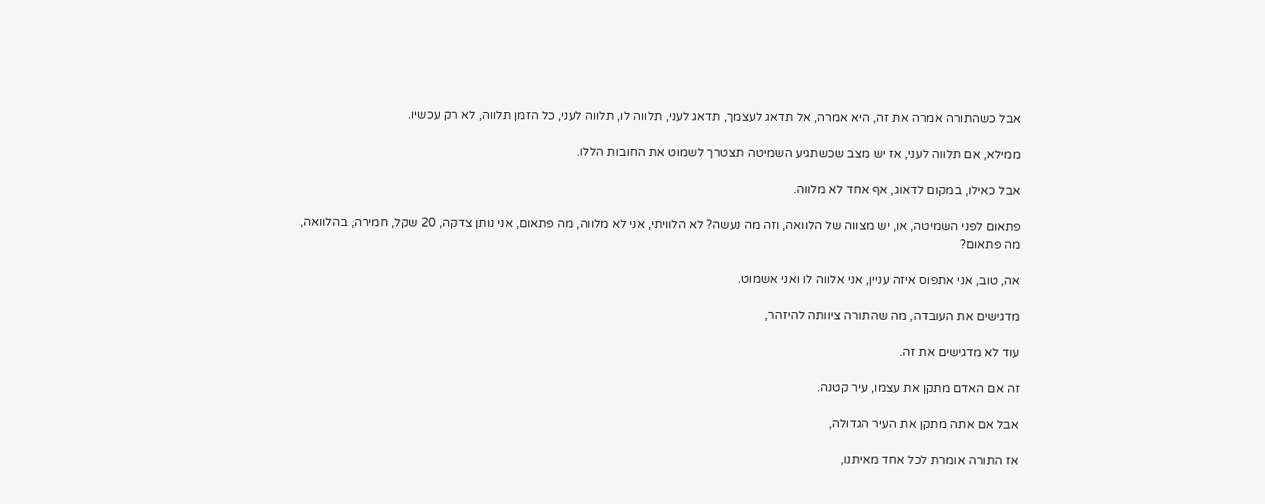אבל כשהתורה אמרה את זה, היא אמרה, אל תדאג לעצמך, תדאג לעני, תלווה לו, תלווה לעני, כל הזמן תלווה, לא רק עכשיו.

ממילא, אם תלווה לעני, אז יש מצב שכשתגיע השמיטה תצטרך לשמוט את החובות הללו.

אבל כאילו, במקום לדאוג, אף אחד לא מלווה.

פתאום לפני השמיטה, או, יש מצווה של הלוואה, וזה מה נעשה? לא הלוויתי, אני לא מלווה, מה פתאום, אני נותן צדקה, 20 שקל, חמירה, בהלוואה, מה פתאום?

אה, טוב, אני אתפוס איזה עניין, אני אלווה לו ואני אשמוט.

מדגישים את העובדה, מה שהתורה ציוותה להיזהר,

עוד לא מדגישים את זה.

זה אם האדם מתקן את עצמו, עיר קטנה.

אבל אם אתה מתקן את העיר הגדולה,

אז התורה אומרת לכל אחד מאיתנו,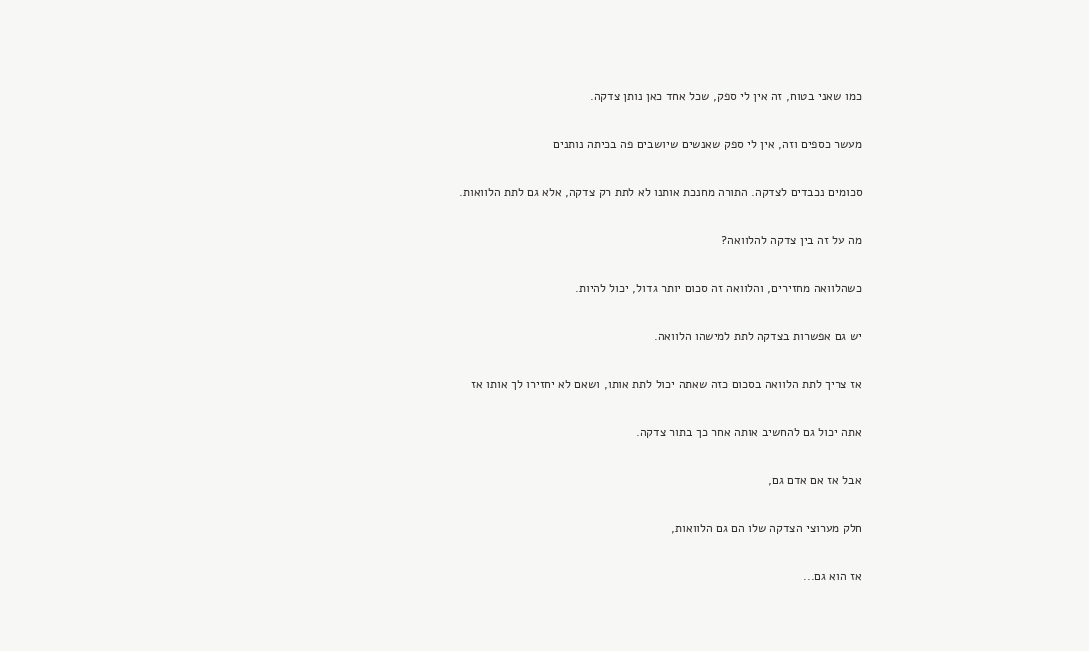כמו שאני בטוח, זה אין לי ספק, שכל אחד כאן נותן צדקה.

מעשר כספים וזה, אין לי ספק שאנשים שיושבים פה בכיתה נותנים

סכומים נכבדים לצדקה. התורה מחנכת אותנו לא לתת רק צדקה, אלא גם לתת הלוואות.

מה על זה בין צדקה להלוואה?

כשהלוואה מחזירים, והלוואה זה סכום יותר גדול, יכול להיות.

יש גם אפשרות בצדקה לתת למישהו הלוואה.

אז צריך לתת הלוואה בסכום כזה שאתה יכול לתת אותו, ושאם לא יחזירו לך אותו אז

אתה יכול גם להחשיב אותה אחר כך בתור צדקה.

אבל אז אם אדם גם,

חלק מערוצי הצדקה שלו הם גם הלוואות,

אז הוא גם...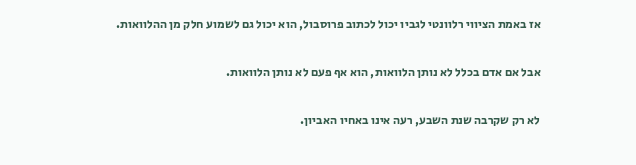אז באמת הציווי רלוונטי לגביו יכול לכתוב פרוסבול, הוא יכול גם לשמוע חלק מן ההלוואות.

אבל אם אדם בכלל לא נותן הלוואות, הוא אף פעם לא נותן הלוואות.

לא רק שקרבה שנת השבע, רעה אינו באחיו האביון.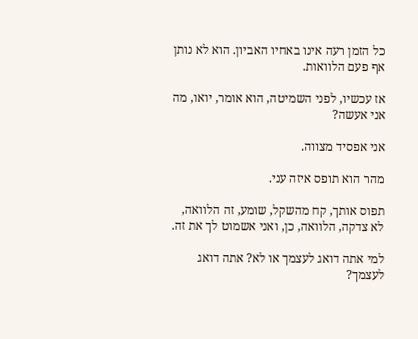כל הזמן רעה אינו באחיו האביון. הוא לא נותן אף פעם הלוואות.

אז עכשיו, לפני השמיטה, הוא אומר, יואו, מה אני אעשה?

אני אפסיד מצווה.

מהר הוא תופס איזה עני.

תפוס אותך, קח מהשקל, שומע, זה הלוואה, לא צדקה, הלוואה, כן, ואני אשמוט לך את זה.

למי אתה דואג לעצמך או לא? אתה דואג לעצמך?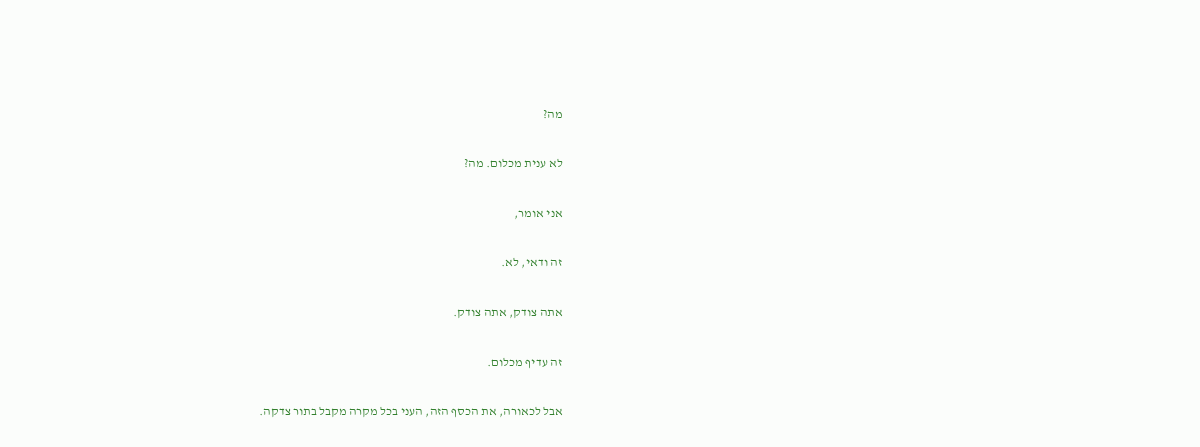מה?

לא ענית מכלום. מה?

אני אומר,

זה ודאי, לא.

אתה צודק, אתה צודק.

זה עדיף מכלום.

אבל לכאורה, את הכסף הזה, העני בכל מקרה מקבל בתור צדקה.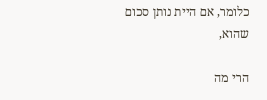כלומר, אם היית נותן סכום שהוא,

הרי מה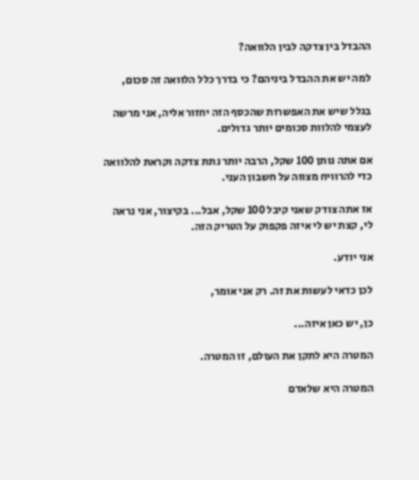ההבדל בין צדקה לבין הלוואה?

למה יש את ההבדל ביניהם? כי בדרך כלל הלוואה זה סכום,

בגלל שיש את האפשרות שהכסף הזה יחזור אליה, אני מרשה לעצמי להלוות סכומים יותר גדולים.

אם אתה נותן 100 שקל, הרבה יותר נתת צדקה וקראת להלוואה כדי להרוויח מצווה על חשבון העני.

אז אתה צודק שאני קיבל 100 שקל, אבל... בקיצור, אני נראה לי, קצת יש לי איזה פקפוק על הטריק הזה.

אני יודע.

לכן כדאי לעשות את זה. רק אני אומר,

כן, יש כאן איזה...

המטרה היא לתקן את העולם, זו המטרה.

המטרה היא שלאדם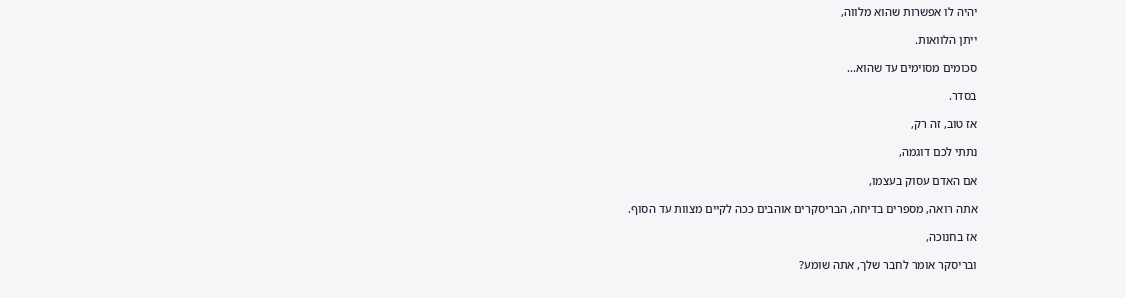יהיה לו אפשרות שהוא מלווה,

ייתן הלוואות.

סכומים מסוימים עד שהוא...

בסדר.

אז טוב, זה רק,

נתתי לכם דוגמה,

אם האדם עסוק בעצמו,

אתה רואה, מספרים בדיחה, הבריסקרים אוהבים ככה לקיים מצוות עד הסוף.

אז בחנוכה,

ובריסקר אומר לחבר שלך, אתה שומע?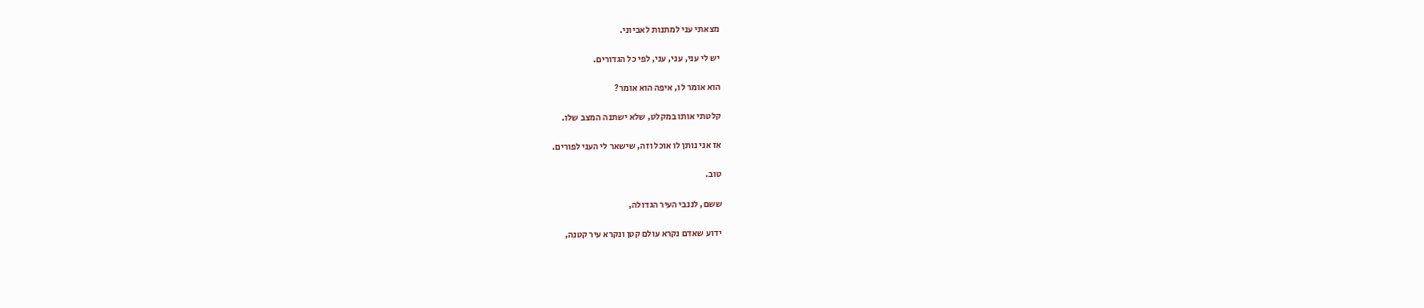מצאתי עני למתנות לאביוני.

יש לי עני, עני, עני, לפי כל הגדורים.

הוא אומר לו, איפה הוא אומר?

קלטתי אותו במקלט, שלא ישתנה המצב שלו.

אז אני נותן לו אוכל וזה, שישאר לי העני לפורים.

טוב.

ששם, לננבי העיר הגדולה,

ידוע שאדם נקרא עולם קטן ונקרא עיר קטנה,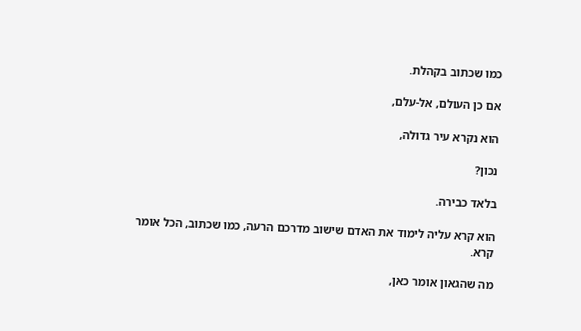כמו שכתוב בקהלת.

אם כן העולם, אל-עלם,

הוא נקרא עיר גדולה,

נכון?

בלאד כבירה.

הוא קרא עליה לימוד את האדם שישוב מדרכם הרעה, כמו שכתוב, הכל אומר קרא.

מה שהגאון אומר כאן,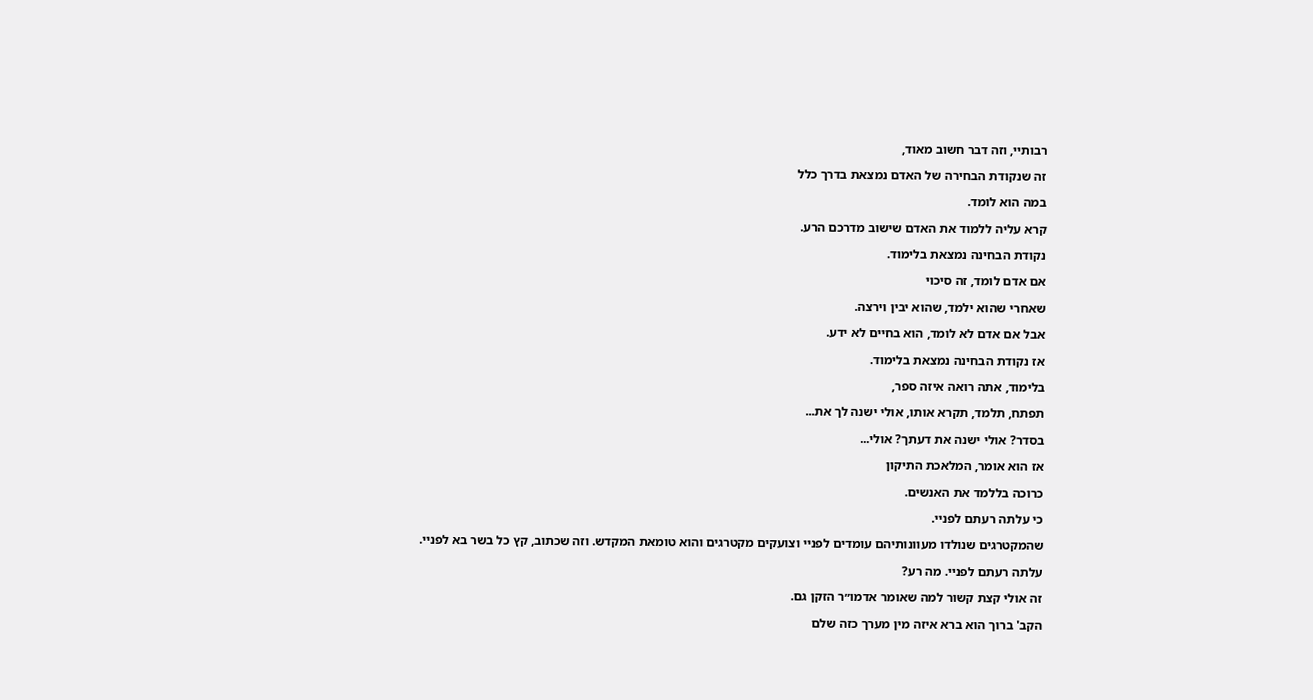רבותיי, וזה דבר חשוב מאוד,

זה שנקודת הבחירה של האדם נמצאת בדרך כלל

במה הוא לומד.

קרא עליה ללמוד את האדם שישוב מדרכם הרע.

נקודת הבחינה נמצאת בלימוד.

אם אדם לומד, זה סיכוי

שאחרי שהוא ילמד, שהוא יבין וירצה.

אבל אם אדם לא לומד, הוא בחיים לא ידע.

אז נקודת הבחינה נמצאת בלימוד.

בלימוד, אתה רואה איזה ספר,

תפתח, תלמד, תקרא אותו, אולי ישנה לך את...

בסדר? אולי ישנה את דעתך? אולי...

אז הוא אומר, המלאכת התיקון

כרוכה בללמד את האנשים.

כי עלתה רעתם לפניי.

שהמקטרגים שנולדו מעוונותיהם עומדים לפניי וצועקים מקטרגים והוא טומאת המקדש. וזה שכתוב, קץ כל בשר בא לפניי.

עלתה רעתם לפניי. מה רע?

זה אולי קצת קשור למה שאומר אדמו״ר הזקן גם.

הקב' ברוך הוא ברא איזה מין מערך כזה שלם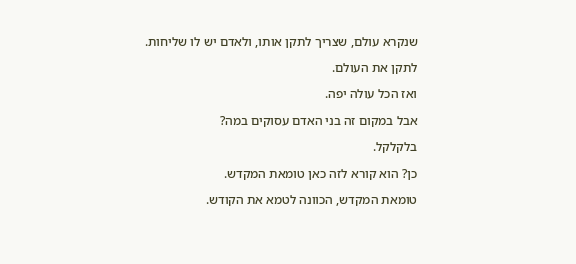שנקרא עולם, שצריך לתקן אותו, ולאדם יש לו שליחות.

לתקן את העולם.

ואז הכל עולה יפה.

אבל במקום זה בני האדם עסוקים במה?

בלקלקל.

כן? הוא קורא לזה כאן טומאת המקדש.

טומאת המקדש, הכוונה לטמא את הקודש.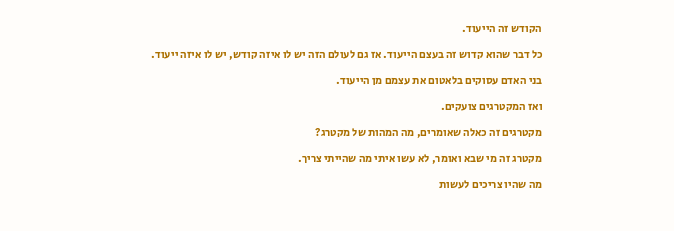הקודש זה הייעוד.

כל דבר שהוא קדוש זה בעצם הייעוד. אז גם לעולם הזה יש לו איזה קודש, יש לו איזה ייעוד.

בני האדם עסוקים בלאטום את עצמם מן הייעוד.

ואז המקטרגים צועקים.

מקטרגים זה כאלה שאומרים, מה המהות של מקטרג?

מקטרג זה מי שבא ואומר, לא עשו איתי מה שהייתי צריך.

מה שהיו צריכים לעשות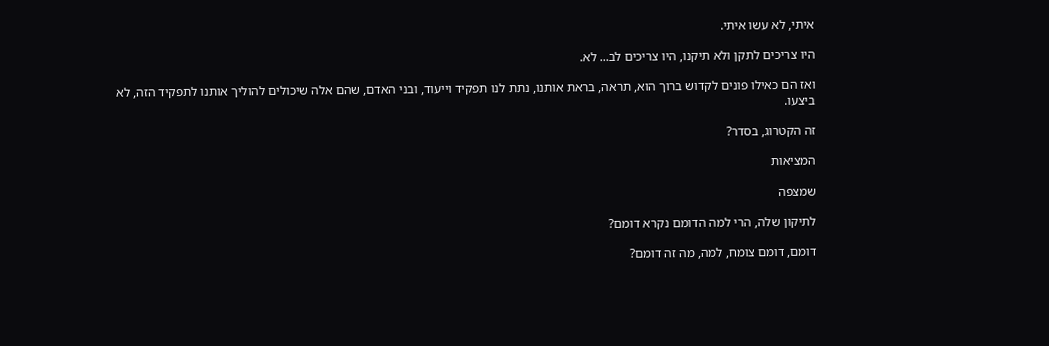איתי, לא עשו איתי.

היו צריכים לתקן ולא תיקנו, היו צריכים לב... לא.

ואז הם כאילו פונים לקדוש ברוך הוא, תראה, בראת אותנו, נתת לנו תפקיד וייעוד, ובני האדם, שהם אלה שיכולים להוליך אותנו לתפקיד הזה, לא ביצעו.

זה הקטרוג, בסדר?

המציאות

שמצפה

לתיקון שלה, הרי למה הדומם נקרא דומם?

דומם, דומם צומח, למה, מה זה דומם?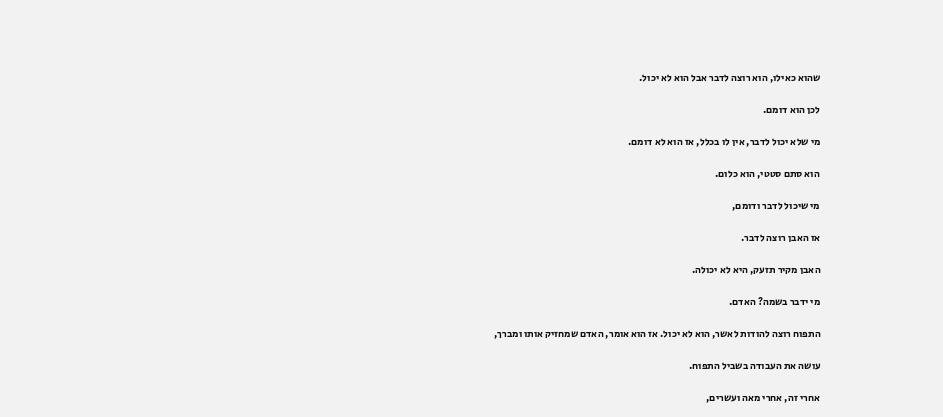שהוא כאילו, הוא רוצה לדבר אבל הוא לא יכול.

לכן הוא דומם.

מי שלא יכול לדבר, אין לו בכלל, אז הוא לא דומם.

הוא סתם סטטי, הוא כלום.

מי שיכול לדבר ודומם,

אז האבן רוצה לדבר.

האבן מקיר תזעק, היא לא יכולה.

מי ידבר בשמה? האדם.

התפוח רוצה להודות לאשר, הוא לא יכול. אז הוא אומר, האדם שמחזיק אותו ומברך,

עושה את העבודה בשביל התפוח.

אחרי זה, אחרי מאה ועשרים,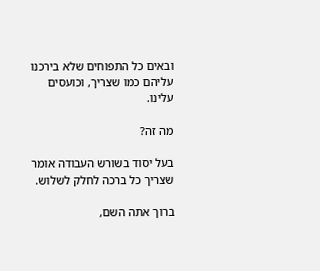ובאים כל התפוחים שלא בירכנו עליהם כמו שצריך, וכועסים עלינו.

מה זה?

בעל יסוד בשורש העבודה אומר שצריך כל ברכה לחלק לשלוש.

ברוך אתה השם,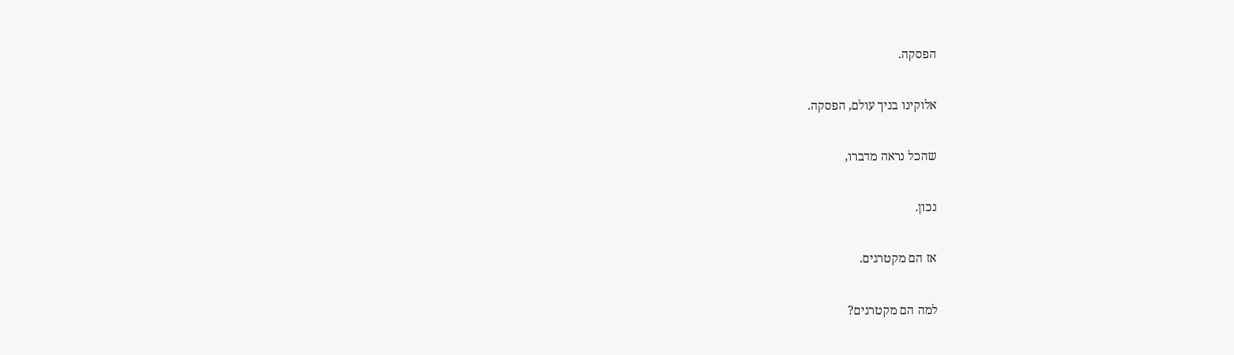הפסקה.

אלוקינו בניך עולם, הפסקה.

שהכל נראה מדברו,

נכון.

אז הם מקטרגים.

למה הם מקטרגים?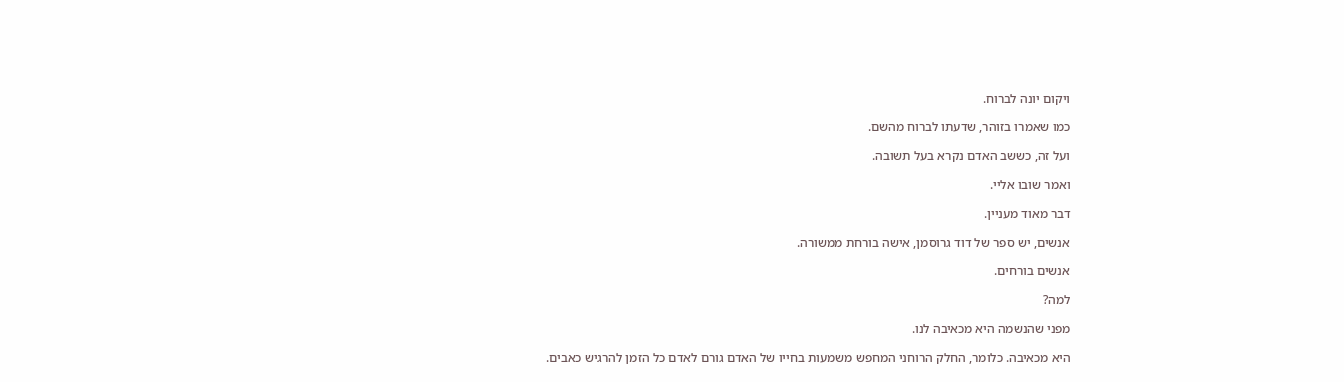ויקום יונה לברוח.

כמו שאמרו בזוהר, שדעתו לברוח מהשם.

ועל זה, כששב האדם נקרא בעל תשובה.

ואמר שובו אליי.

דבר מאוד מעניין.

אנשים, יש ספר של דוד גרוסמן, אישה בורחת ממשורה.

אנשים בורחים.

למה?

מפני שהנשמה היא מכאיבה לנו.

היא מכאיבה. כלומר, החלק הרוחני המחפש משמעות בחייו של האדם גורם לאדם כל הזמן להרגיש כאבים.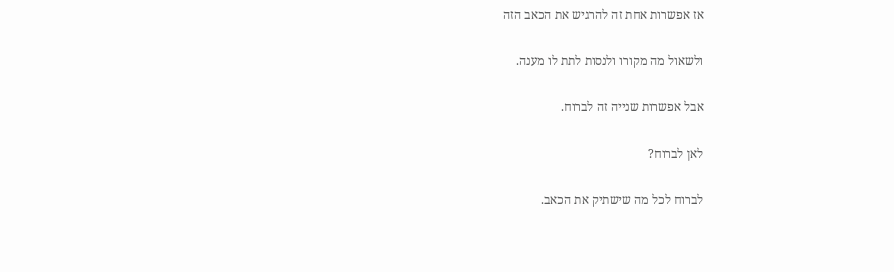אז אפשרות אחת זה להרגיש את הכאב הזה

ולשאול מה מקורו ולנסות לתת לו מענה.

אבל אפשרות שנייה זה לברוח.

לאן לברוח?

לברוח לכל מה שישתיק את הכאב.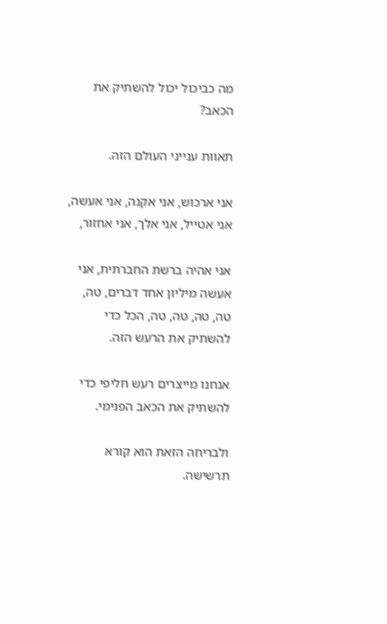מה כביכול יכול להשתיק את הכאב?

תאוות ענייני העולם הזה.

אני ארכוש, אני אקנה, אני אעשה, אני אטייל, אני אלך, אני אחזור,

אני אהיה ברשת החברתית, אני אעשה מיליון אחד דברים, טה, טה, טה, טה, טה, הכל כדי להשתיק את הרעש הזה.

אנחנו מייצרים רעש חליפי כדי להשתיק את הכאב הפנימי.

ולבריחה הזאת הוא קורא תרשישה.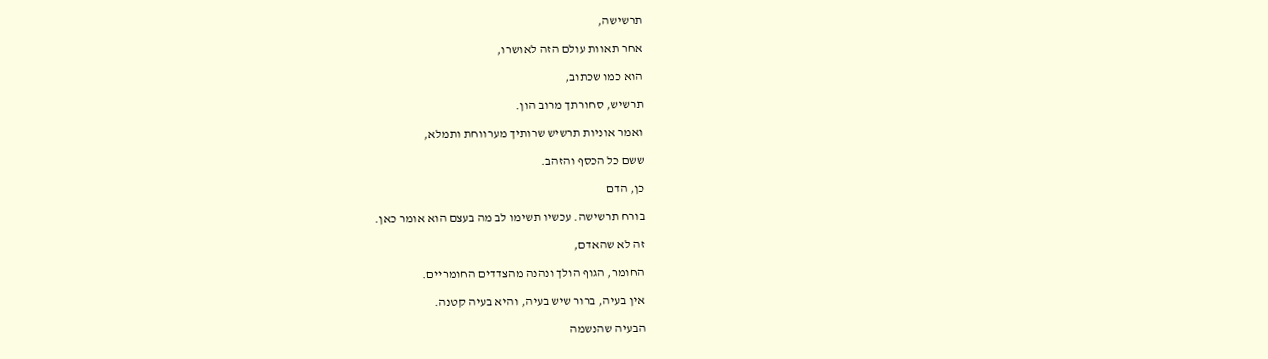תרשישה,

אחר תאוות עולם הזה לאושרו,

הוא כמו שכתוב,

תרשיש, סחורתך מרוב הון.

ואמר אוניות תרשיש שרותיך מערווחת ותמלא,

ששם כל הכסף והזהב.

כן, הדם

בורח תרשישה. עכשיו תשימו לב מה בעצם הוא אומר כאן.

זה לא שהאדם,

החומר, הגוף הולך ונהנה מהצדדים החומריים.

אין בעיה, ברור שיש בעיה, והיא בעיה קטנה.

הבעיה שהנשמה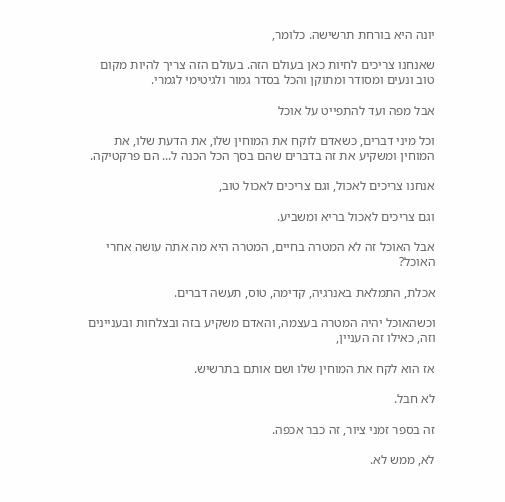יונה היא בורחת תרשישה. כלומר,

שאנחנו צריכים לחיות כאן בעולם הזה. בעולם הזה צריך להיות מקום טוב ונעים ומסודר ומתוקן והכל בסדר גמור ולגיטימי לגמרי.

אבל מפה ועד להתפייט על אוכל

וכל מיני דברים, כשאדם לוקח את המוחין שלו, את הדעת שלו, את המוחין ומשקיע את זה בדברים שהם בסך הכל הכנה ל... הם פרקטיקה.

אנחנו צריכים לאכול, וגם צריכים לאכול טוב,

וגם צריכים לאכול בריא ומשביע.

אבל האוכל זה לא המטרה בחיים, המטרה היא מה אתה עושה אחרי האוכל?

אכלת, התמלאת באנרגיה, קדימה, טוס, תעשה דברים.

וכשהאוכל יהיה המטרה בעצמה, והאדם משקיע בזה ובצלחות ובעניינים וזה, כאילו זה העניין,

אז הוא לקח את המוחין שלו ושם אותם בתרשיש.

לא חבל.

זה בספר זמני ציור, זה כבר אכפה.

לא, ממש לא.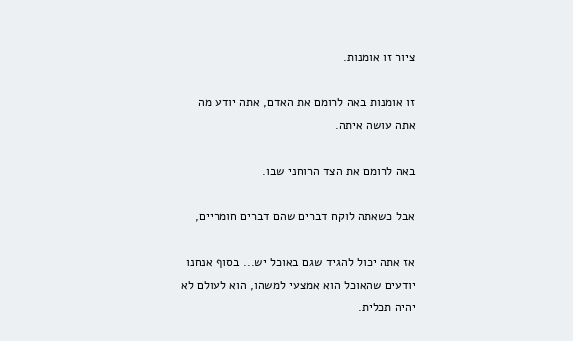ציור זו אומנות.

זו אומנות באה לרומם את האדם, אתה יודע מה אתה עושה איתה.

באה לרומם את הצד הרוחני שבו.

אבל כשאתה לוקח דברים שהם דברים חומריים,

אז אתה יכול להגיד שגם באוכל יש... בסוף אנחנו יודעים שהאוכל הוא אמצעי למשהו, הוא לעולם לא יהיה תכלית.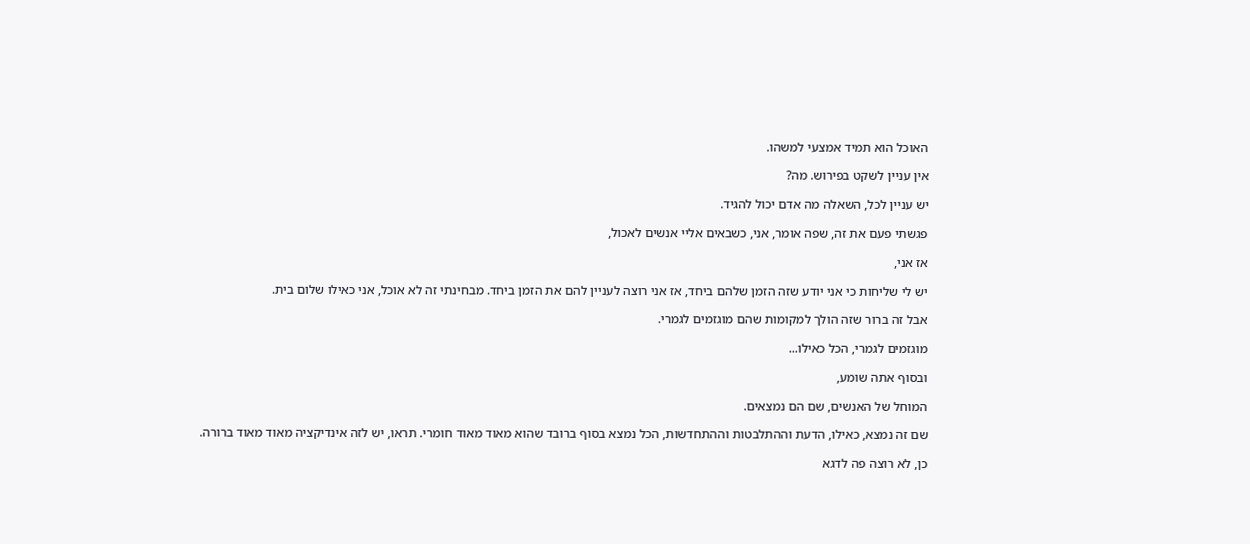האוכל הוא תמיד אמצעי למשהו.

אין עניין לשקט בפירוש. מה?

יש עניין לכל, השאלה מה אדם יכול להגיד.

פגשתי פעם את זה, שפה אומר, אני, כשבאים אליי אנשים לאכול,

אז אני,

יש לי שליחות כי אני יודע שזה הזמן שלהם ביחד, אז אני רוצה לעניין להם את הזמן ביחד. מבחינתי זה לא אוכל, אני כאילו שלום בית.

אבל זה ברור שזה הולך למקומות שהם מוגזמים לגמרי.

מוגזמים לגמרי, הכל כאילו...

ובסוף אתה שומע,

המוחל של האנשים, שם הם נמצאים.

שם זה נמצא, כאילו, הדעת וההתלבטות וההתחדשות, הכל נמצא בסוף ברובד שהוא מאוד מאוד חומרי. תראו, יש לזה אינדיקציה מאוד מאוד ברורה.

כן, לא רוצה פה לדגא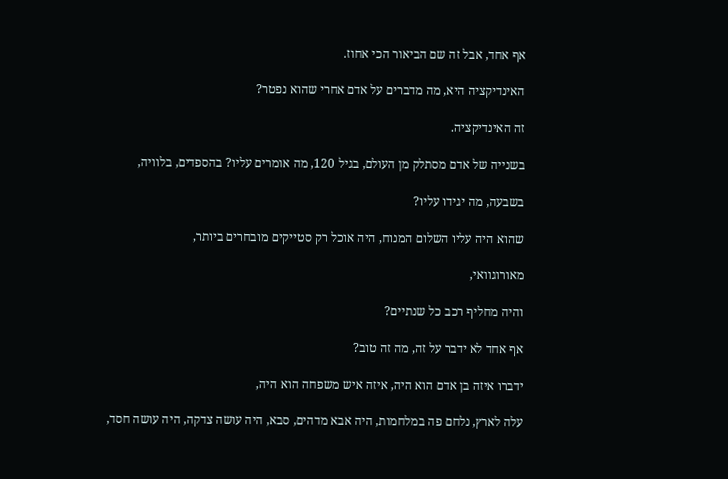אף אחד, אבל זה שם הביאור הכי אחוז.

האינדיקציה היא, מה מדברים על אדם אחרי שהוא נפטר?

זה האינדיקציה.

בשנייה של אדם מסתלק מן העולם, בגיל 120, מה אומרים עליו? בהספדים, בלוויה,

בשבעה, מה יגידו עליו?

שהוא היה עליו השלום המנוח, היה אוכל רק סטייקים מובחרים ביותר,

מאורוגוואי,

והיה מחליף רכב כל שנתיים?

אף אחד לא ידבר על זה, מה זה טוב?

ידברו איזה בן אדם הוא היה, איזה איש משפחה הוא היה,

עלה לארץ, נלחם פה במלחמות, היה אבא מדהים, סבא, היה עושה צדקה, היה עושה חסד,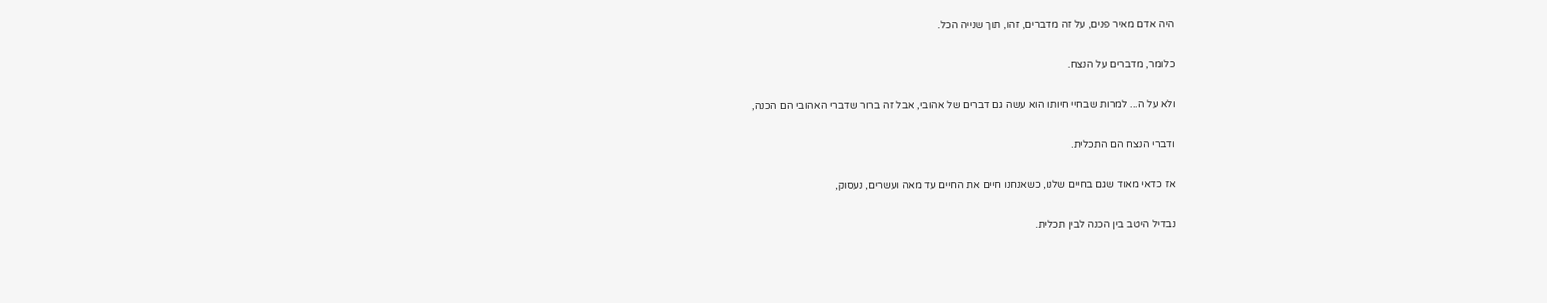היה אדם מאיר פנים, על זה מדברים, זהו, תוך שנייה הכל.

כלומר, מדברים על הנצח.

ולא על ה... למרות שבחיי חיותו הוא עשה גם דברים של אהובי, אבל זה ברור שדברי האהובי הם הכנה,

ודברי הנצח הם התכלית.

אז כדאי מאוד שגם בחיים שלנו, כשאנחנו חיים את החיים עד מאה ועשרים, נעסוק,

נבדיל היטב בין הכנה לבין תכלית.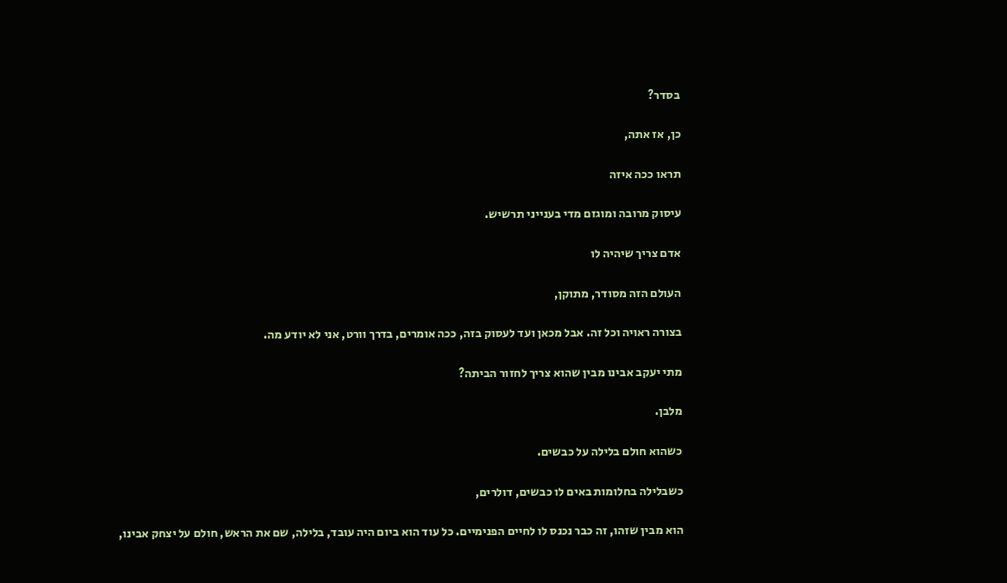בסדר?

כן, אז אתה,

תראו ככה איזה

עיסוק מרובה ומוגזם מדי בענייני תרשיש.

אדם צריך שיהיה לו

העולם הזה מסודר, מתוקן,

בצורה ראויה וכל זה. אבל מכאן ועד לעסוק בזה, ככה אומרים, בדרך וורט, אני לא יודע מה.

מתי יעקב אבינו מבין שהוא צריך לחזור הביתה?

מלבן.

כשהוא חולם בלילה על כבשים.

כשבלילה בחלומות באים לו כבשים, דולרים,

הוא מבין שזהו, זה כבר נכנס לו לחיים הפנימיים. כל עוד הוא ביום היה עובד, בלילה, שם את הראש, חולם על יצחק אבינו,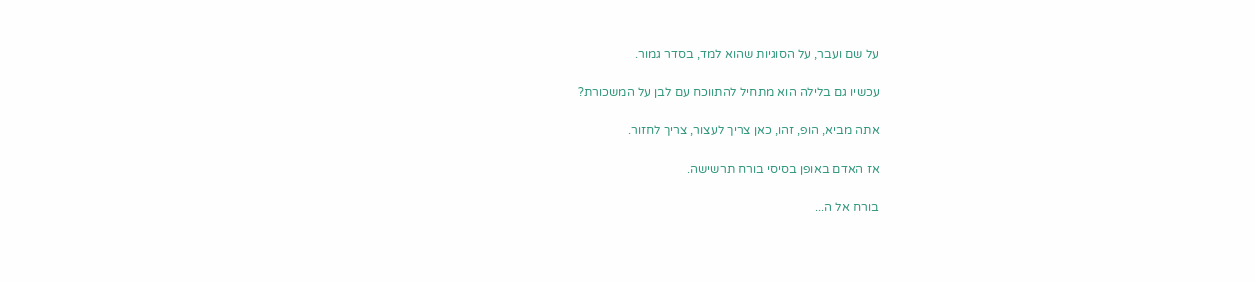על שם ועבר, על הסוגיות שהוא למד, בסדר גמור.

עכשיו גם בלילה הוא מתחיל להתווכח עם לבן על המשכורת?

אתה מביא, הופ, זהו, כאן צריך לעצור, צריך לחזור.

אז האדם באופן בסיסי בורח תרשישה.

בורח אל ה...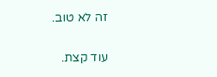זה לא טוב.

עוד קצת.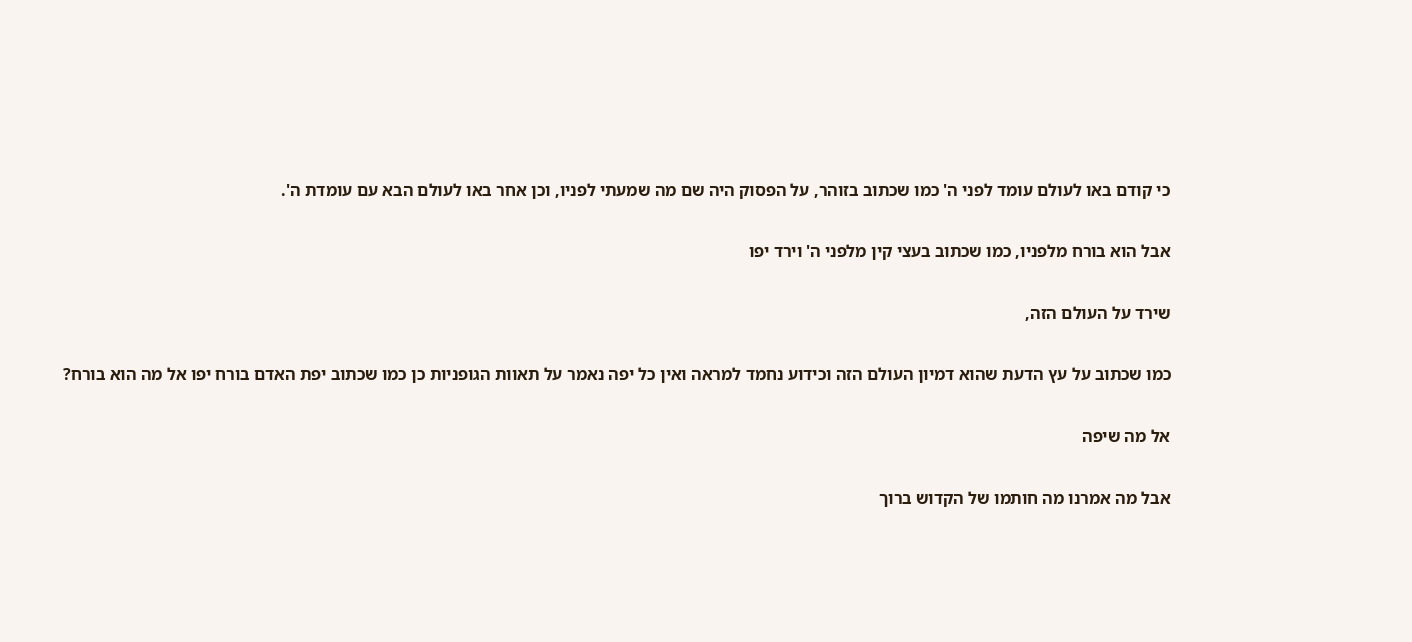כי קודם באו לעולם עומד לפני ה' כמו שכתוב בזוהר, על הפסוק היה שם מה שמעתי לפניו, וכן אחר באו לעולם הבא עם עומדת ה'.

אבל הוא בורח מלפניו, כמו שכתוב בעצי קין מלפני ה' וירד יפו

שירד על העולם הזה,

כמו שכתוב על עץ הדעת שהוא דמיון העולם הזה וכידוע נחמד למראה ואין כל יפה נאמר על תאוות הגופניות כן כמו שכתוב יפת האדם בורח יפו אל מה הוא בורח?

אל מה שיפה

אבל מה אמרנו מה חותמו של הקדוש ברוך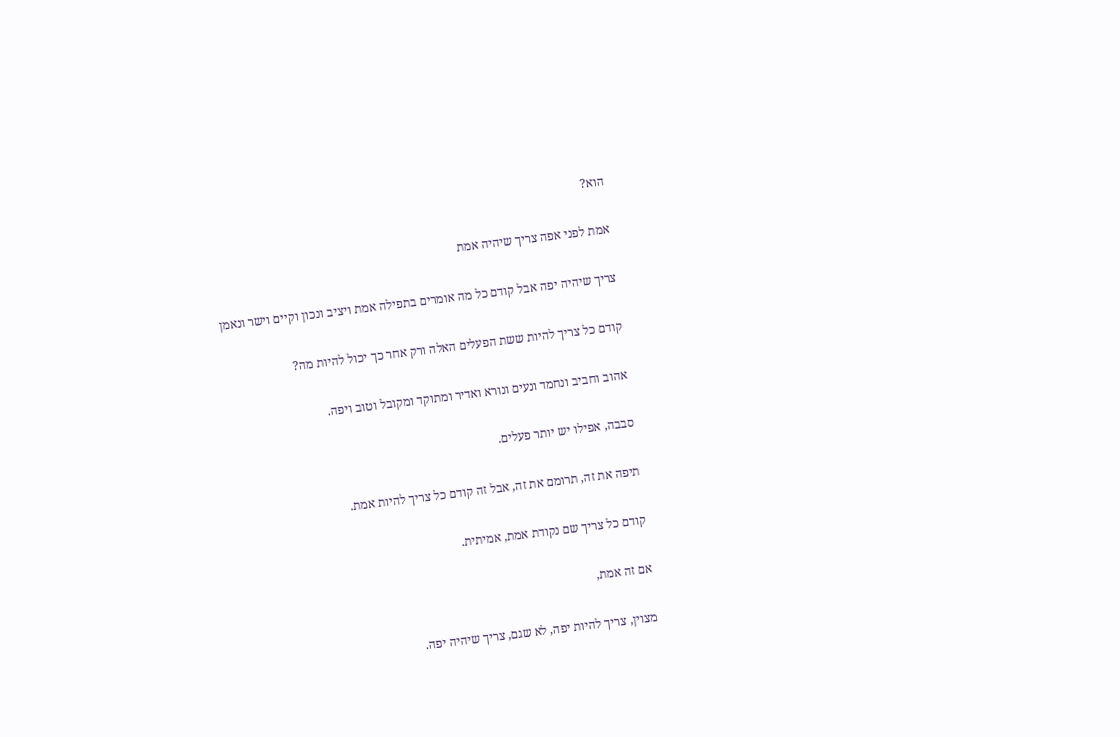הוא?

אמת לפני אפה צריך שיהיה אמת

צריך שיהיה יפה אבל קודם כל מה אומרים בתפילה אמת ויציב ונכון וקיים וישר ונאמן

קודם כל צריך להיות ששת הפעלים האלה ורק אחר כך יכול להיות מה?

אהוב וחביב ונחמד ונעים ונורא ואדיר ומתוקד ומקובל וטוב ויפה.

סבבה, אפילו יש יותר פעלים.

תיפה את זה, תרומם את זה, אבל זה קודם כל צריך להיות אמת.

קודם כל צריך שם נקודת אמת, אמיתית.

אם זה אמת,

מצוין, צריך להיות יפה, לא שגם, צריך שיהיה יפה.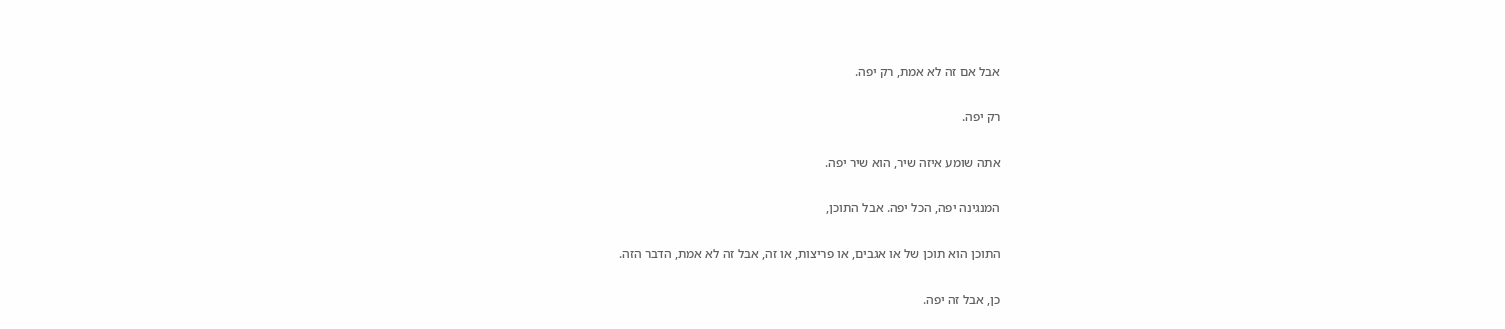אבל אם זה לא אמת, רק יפה.

רק יפה.

אתה שומע איזה שיר, הוא שיר יפה.

המנגינה יפה, הכל יפה. אבל התוכן,

התוכן הוא תוכן של או אגבים, או פריצות, או זה, אבל זה לא אמת, הדבר הזה.

כן, אבל זה יפה.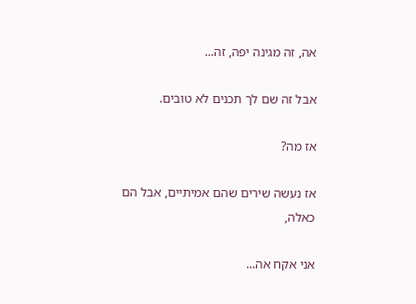אה, זה מגינה יפה, זה...

אבל זה שם לך תכנים לא טובים.

אז מה?

אז נעשה שירים שהם אמיתיים, אבל הם כאלה,

אני אקח אה...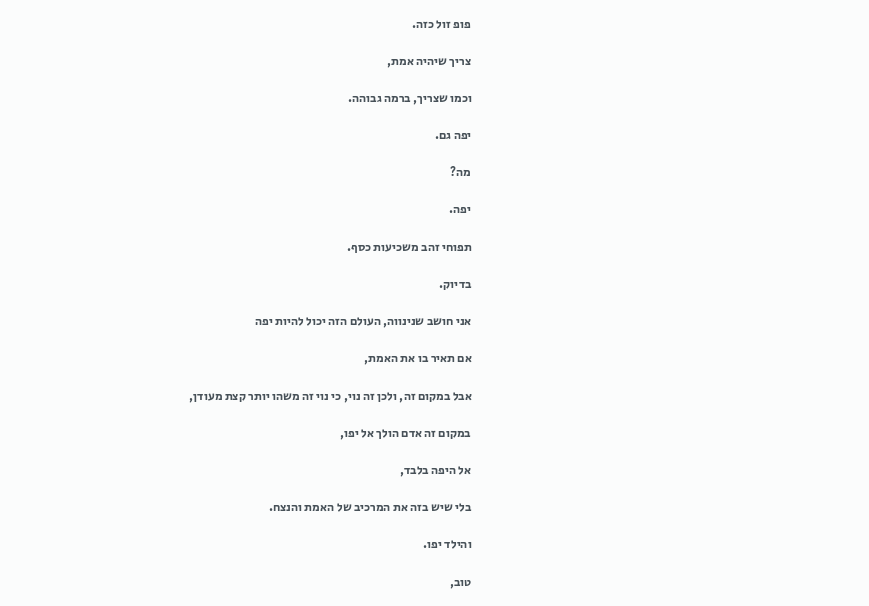פופ זול כזה.

צריך שיהיה אמת,

וכמו שצריך, ברמה גבוהה.

יפה גם.

מה?

יפה.

תפוחי זהב משכיעות כסף.

בדיוק.

אני חושב שנינווה, העולם הזה יכול להיות יפה

אם תאיר בו את האמת,

אבל במקום זה, ולכן זה נוי, כי נוי זה משהו יותר קצת מעודן,

במקום זה אדם הולך אל יפו,

אל היפה בלבד,

בלי שיש בזה את המרכיב של האמת והנצח.

והילד יפו.

טוב,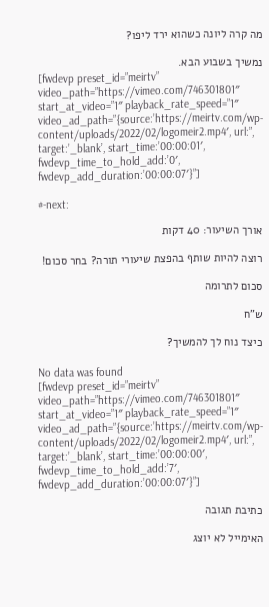מה קרה ליונה כשהוא ירד ליפו?

נמשיך בשבוע הבא.
[fwdevp preset_id=”meirtv” video_path=”https://vimeo.com/746301801″ start_at_video=”1″ playback_rate_speed=”1″ video_ad_path=”{source:’https://meirtv.com/wp-content/uploads/2022/02/logomeir2.mp4′, url:”, target:’_blank’, start_time:’00:00:01′, fwdevp_time_to_hold_add:’0′, fwdevp_add_duration:’00:00:07′}”]

#-next:

אורך השיעור: 40 דקות

רוצה להיות שותף בהפצת שיעורי תורה? בחר סכום!

סכום לתרומה

ש”ח

כיצד נוח לך להמשיך?

No data was found
[fwdevp preset_id=”meirtv” video_path=”https://vimeo.com/746301801″ start_at_video=”1″ playback_rate_speed=”1″ video_ad_path=”{source:’https://meirtv.com/wp-content/uploads/2022/02/logomeir2.mp4′, url:”, target:’_blank’, start_time:’00:00:00′, fwdevp_time_to_hold_add:’7′, fwdevp_add_duration:’00:00:07′}”]

כתיבת תגובה

האימייל לא יוצג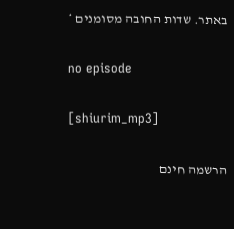באתר. שדות החובה מסומנים *

no episode

[shiurim_mp3]

הרשמה חינם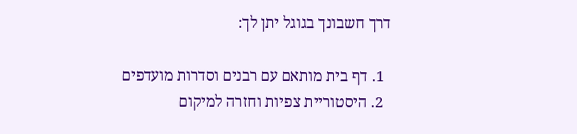דרך חשבונך בגוגל יתן לך:

  1. דף בית מותאם עם רבנים וסדרות מועדפים
  2. היסטוריית צפיות וחזרה למיקום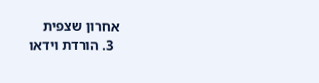אחרון שצפית
  3. הורדת וידאו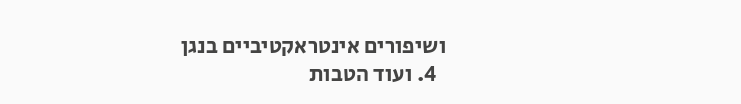ושיפורים אינטראקטיביים בנגן
  4. ועוד הטבות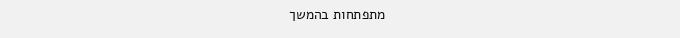מתפתחות בהמשך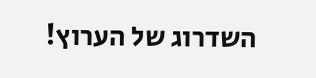השדרוג של הערוץ!